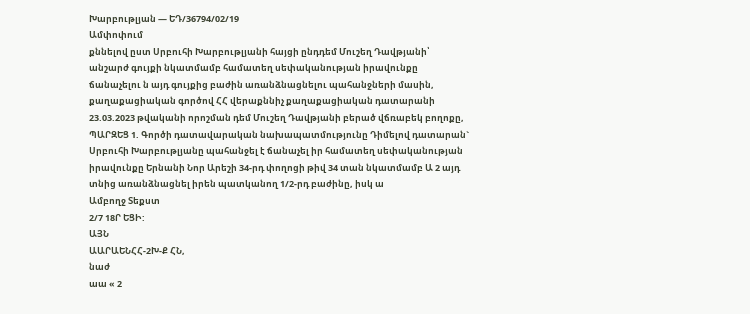Խարբութլյան — ԵԴ/36794/02/19
Ամփոփում
քննելով ըստ Սրբուհի Խարբութլյանի հայցի ընդդեմ Մուշեղ Դավթյանի՝ անշարժ գույքի նկատմամբ համատեղ սեփականության իրավունքը ճանաչելու ն այդ գույքից բաժին առանձնացնելու պահանջների մասին, քաղաքացիական գործով ՀՀ վերաքննիչ քաղաքացիական դատարանի 23.03.2023 թվականի որոշման դեմ Մուշեղ Դավթյանի բերած վճռաբեկ բողոքը, ՊԱՐԶԵՑ 1. Գործի դատավարական նախապատմությունը Դիմելով դատարան` Սրբուհի Խարբութլյանը պահանջել է ճանաչել իր համատեղ սեփականության իրավունքը Երնանի Նոր Արեշի 34-րդ փողոցի թիվ 34 տան նկատմամբ Ա 2 այդ տնից առանձնացնել իրեն պատկանող 1/2-րդ բաժինը, իսկ ա
Ամբողջ Տեքստ
2/7 18Ր ԵՑԻ:
ԱՅՆ
ԱԱՐԱԵՆՀՀ-2Խ-Ք ՀՆ,
նաժ
աա « 2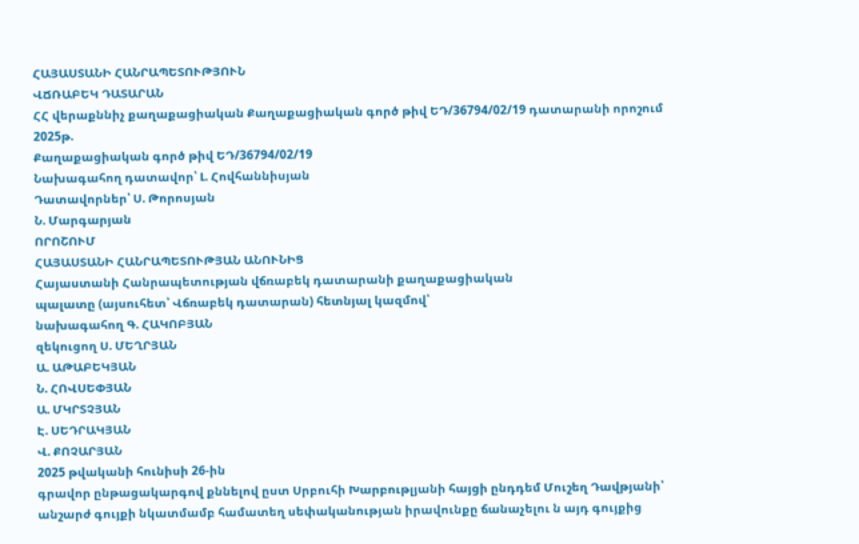ՀԱՅԱՍՏԱՆԻ ՀԱՆՐԱՊԵՏՈՒԹՅՈՒՆ
ՎՃՌԱԲԵԿ ԴԱՏԱՐԱՆ
ՀՀ վերաքննիչ քաղաքացիական Քաղաքացիական գործ թիվ ԵԴ/36794/02/19 դատարանի որոշում 2025թ.
Քաղաքացիական գործ թիվ ԵԴ/36794/02/19
Նախագահող դատավոր՝ Լ. Հովհաննիսյան
Դատավորներ՝ Ս. Թորոսյան
Ն. Մարգարյան
ՈՐՈՇՈՒՄ
ՀԱՅԱՍՏԱՆԻ ՀԱՆՐԱՊԵՏՈՒԹՅԱՆ ԱՆՈՒՆԻՑ
Հայաստանի Հանրապետության վճռաբեկ դատարանի քաղաքացիական
պալատը (այսուհետ՝ Վճռաբեկ դատարան) հետնյալ կազմով՝
նախագահող Գ. ՀԱԿՈԲՅԱՆ
զեկուցող Ս. ՄԵՂՐՅԱՆ
Ա. ԱԹԱԲԵԿՅԱՆ
Ն. ՀՈՎՍԵՓՅԱՆ
Ա. ՄԿՐՏՉՅԱՆ
Է. ՍԵԴՐԱԿՅԱՆ
Վ. ՔՈՉԱՐՅԱՆ
2025 թվականի հունիսի 26-ին
գրավոր ընթացակարգով քննելով ըստ Սրբուհի Խարբութլյանի հայցի ընդդեմ Մուշեղ Դավթյանի՝ անշարժ գույքի նկատմամբ համատեղ սեփականության իրավունքը ճանաչելու ն այդ գույքից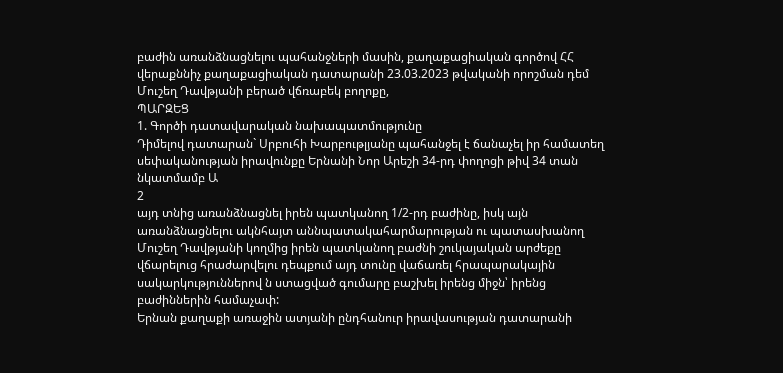բաժին առանձնացնելու պահանջների մասին, քաղաքացիական գործով ՀՀ վերաքննիչ քաղաքացիական դատարանի 23.03.2023 թվականի որոշման դեմ Մուշեղ Դավթյանի բերած վճռաբեկ բողոքը,
ՊԱՐԶԵՑ
1. Գործի դատավարական նախապատմությունը
Դիմելով դատարան` Սրբուհի Խարբութլյանը պահանջել է ճանաչել իր համատեղ սեփականության իրավունքը Երնանի Նոր Արեշի 34-րդ փողոցի թիվ 34 տան նկատմամբ Ա
2
այդ տնից առանձնացնել իրեն պատկանող 1/2-րդ բաժինը, իսկ այն առանձնացնելու ակնհայտ աննպատակահարմարության ու պատասխանող Մուշեղ Դավթյանի կողմից իրեն պատկանող բաժնի շուկայական արժեքը վճարելուց հրաժարվելու դեպքում այդ տունը վաճառել հրապարակային սակարկություններով ն ստացված գումարը բաշխել իրենց միջն՝ իրենց բաժիններին համաչափ:
Երնան քաղաքի առաջին ատյանի ընդհանուր իրավասության դատարանի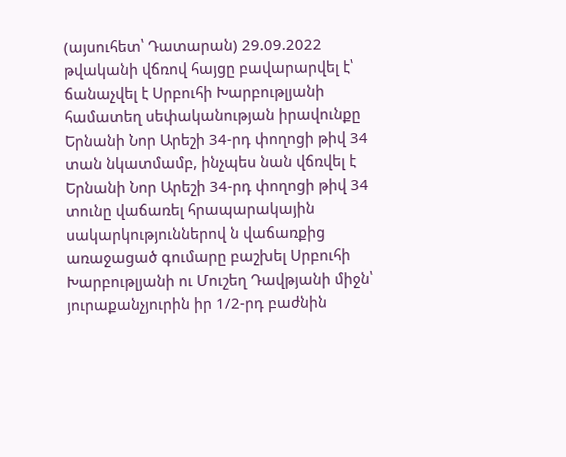(այսուհետ՝ Դատարան) 29.09.2022 թվականի վճռով հայցը բավարարվել է՝ ճանաչվել է Սրբուհի Խարբութլյանի համատեղ սեփականության իրավունքը Երնանի Նոր Արեշի 34-րդ փողոցի թիվ 34 տան նկատմամբ, ինչպես նան վճռվել է Երնանի Նոր Արեշի 34-րդ փողոցի թիվ 34 տունը վաճառել հրապարակային սակարկություններով ն վաճառքից առաջացած գումարը բաշխել Սրբուհի Խարբութլյանի ու Մուշեղ Դավթյանի միջն՝ յուրաքանչյուրին իր 1/2-րդ բաժնին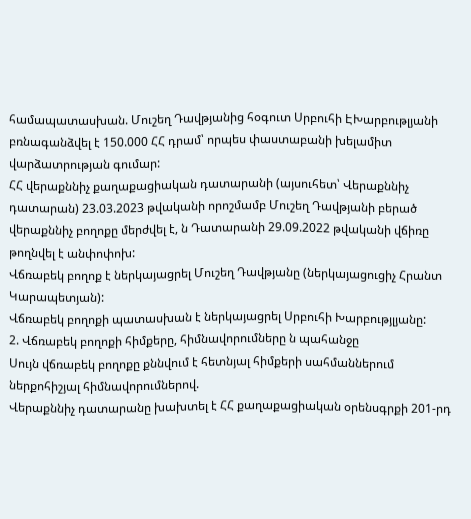համապատասխան. Մուշեղ Դավթյանից հօգուտ Սրբուհի ԷԽարբութլյանի բռնագանձվել է 150.000 ՀՀ դրամ՝ որպես փաստաբանի խելամիտ վարձատրության գումար:
ՀՀ վերաքննիչ քաղաքացիական դատարանի (այսուհետ՝ Վերաքննիչ դատարան) 23.03.2023 թվականի որոշմամբ Մուշեղ Դավթյանի բերած վերաքննիչ բողոքը մերժվել է, ն Դատարանի 29.09.2022 թվականի վճիռը թողնվել է անփոփոխ:
Վճռաբեկ բողոք է ներկայացրել Մուշեղ Դավթյանը (ներկայացուցիչ Հրանտ Կարապետյան):
Վճռաբեկ բողոքի պատասխան է ներկայացրել Սրբուհի Խարբությլյանը:
2. Վճռաբեկ բողոքի հիմքերը, հիմնավորումները ն պահանջը
Սույն վճռաբեկ բողոքը քննվում է հետնյալ հիմքերի սահմաններում ներքոհիշյալ հիմնավորումներով.
Վերաքննիչ դատարանը խախտել է ՀՀ քաղաքացիական օրենսգրքի 201-րդ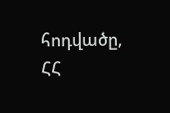հոդվածը, ՀՀ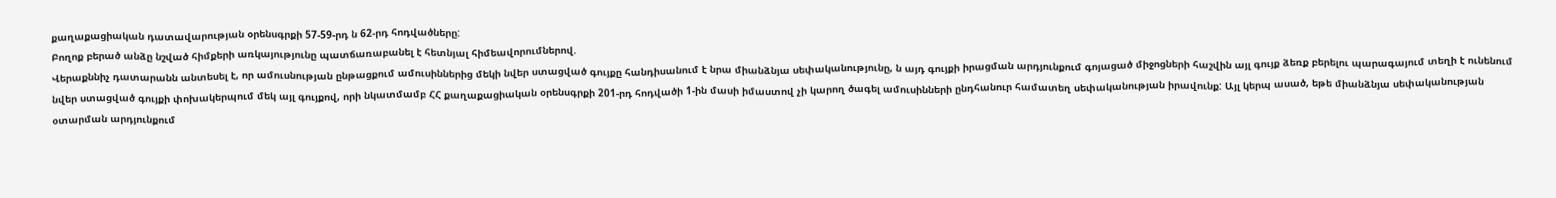քաղաքացիական դատավարության օրենսգրքի 57-59-րդ ն 62-րդ հոդվածները:
Բողոք բերած անձը նշված հիմքերի առկայությունը պատճառաբանել է հետնյալ հիմեավորումներով.
Վերաքննիչ դատարանն անտեսել է, որ ամուսնության ընթացքում ամուսիններից մեկի նվեր ստացված գույքը հանդիսանում է նրա միանձնյա սեփականությունը, ն այդ գույքի իրացման արդյունքում գոյացած միջոցների հաշվին այլ գույք ձեռք բերելու պարագայում տեղի է ունենում նվեր ստացված գույքի փոխակերպում մեկ այլ գույքով, որի նկատմամբ ՀՀ քաղաքացիական օրենսգրքի 201-րդ հոդվածի 1-ին մասի իմաստով չի կարող ծագել ամուսինների ընդհանուր համատեղ սեփականության իրավունք: Այլ կերպ ասած, եթե միանձնյա սեփականության օտարման արդյունքում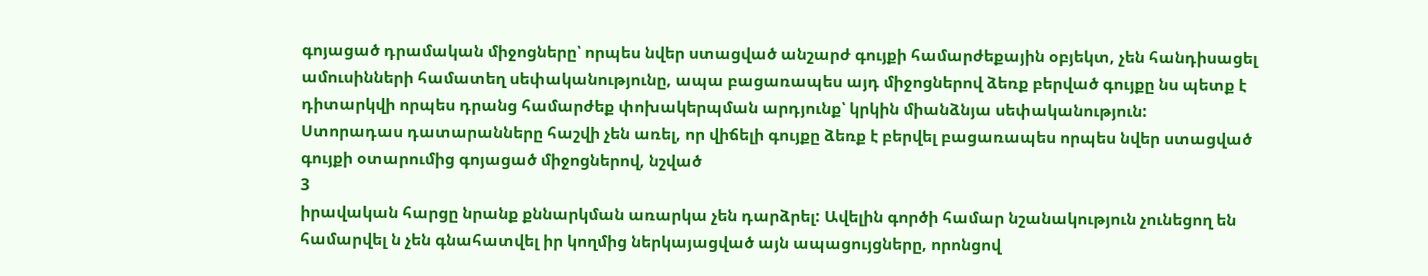գոյացած դրամական միջոցները՝ որպես նվեր ստացված անշարժ գույքի համարժեքային օբյեկտ, չեն հանդիսացել ամուսինների համատեղ սեփականությունը, ապա բացառապես այդ միջոցներով ձեռք բերված գույքը նս պետք է դիտարկվի որպես դրանց համարժեք փոխակերպման արդյունք՝ կրկին միանձնյա սեփականություն:
Ստորադաս դատարանները հաշվի չեն առել, որ վիճելի գույքը ձեռք է բերվել բացառապես որպես նվեր ստացված գույքի օտարումից գոյացած միջոցներով, նշված
3
իրավական հարցը նրանք քննարկման առարկա չեն դարձրել: Ավելին գործի համար նշանակություն չունեցող են համարվել ն չեն գնահատվել իր կողմից ներկայացված այն ապացույցները, որոնցով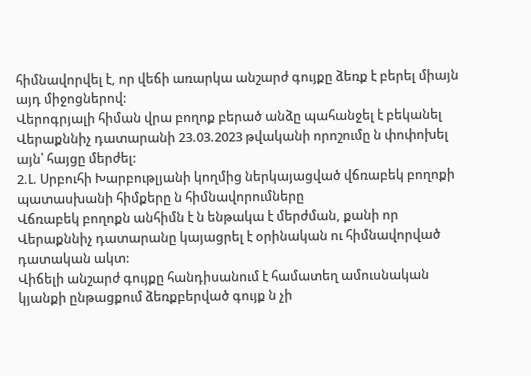հիմնավորվել է, որ վեճի առարկա անշարժ գույքը ձեռք է բերել միայն այդ միջոցներով:
Վերոգրյալի հիման վրա բողոք բերած անձը պահանջել է բեկանել Վերաքննիչ դատարանի 23.03.2023 թվականի որոշումը ն փոփոխել այն՝ հայցը մերժել:
2.Լ. Սրբուհի Խարբութլյանի կողմից ներկայացված վճռաբեկ բողոքի պատասխանի հիմքերը ն հիմնավորումները
Վճռաբեկ բողոքն անհիմն է ն ենթակա է մերժման, քանի որ Վերաքննիչ դատարանը կայացրել է օրինական ու հիմնավորված դատական ակտ:
Վիճելի անշարժ գույքը հանդիսանում է համատեղ ամուսնական կյանքի ընթացքում ձեռքբերված գույք ն չի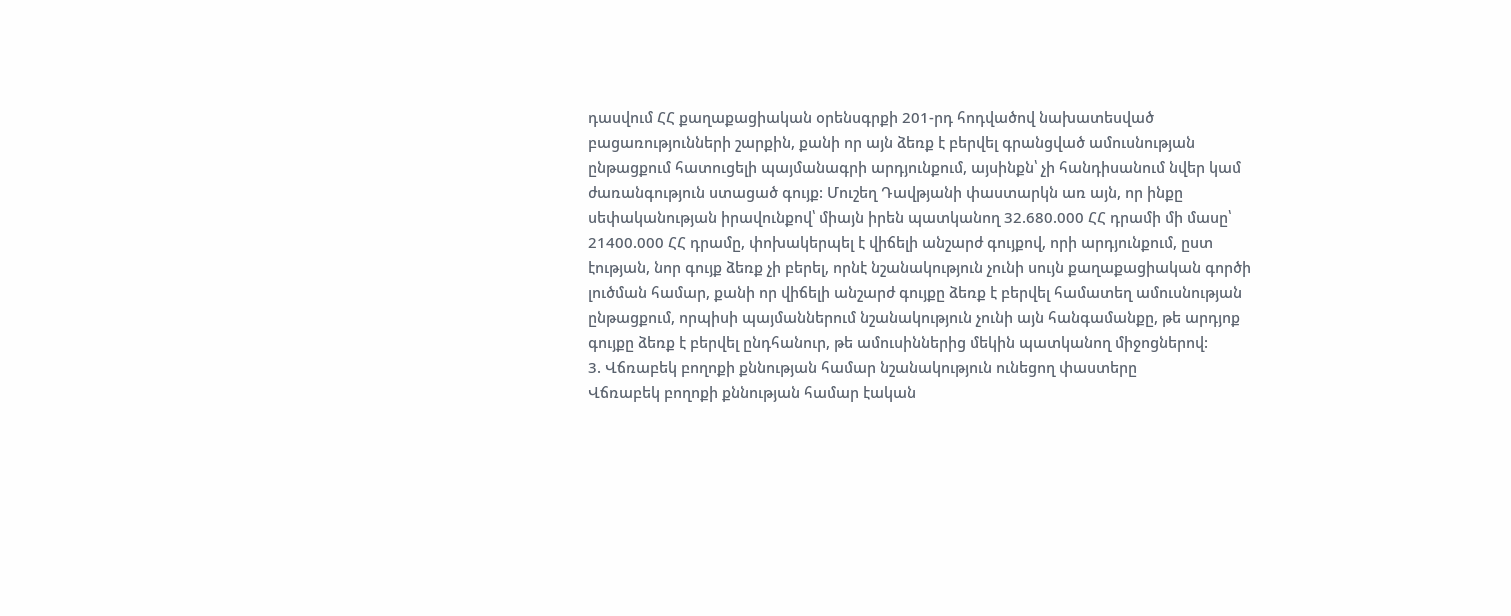դասվում ՀՀ քաղաքացիական օրենսգրքի 201-րդ հոդվածով նախատեսված բացառությունների շարքին, քանի որ այն ձեռք է բերվել գրանցված ամուսնության ընթացքում հատուցելի պայմանագրի արդյունքում, այսինքն՝ չի հանդիսանում նվեր կամ ժառանգություն ստացած գույք: Մուշեղ Դավթյանի փաստարկն առ այն, որ ինքը սեփականության իրավունքով՝ միայն իրեն պատկանող 32.680.000 ՀՀ դրամի մի մասը՝ 21400.000 ՀՀ դրամը, փոխակերպել է վիճելի անշարժ գույքով, որի արդյունքում, ըստ էության, նոր գույք ձեռք չի բերել, որնէ նշանակություն չունի սույն քաղաքացիական գործի լուծման համար, քանի որ վիճելի անշարժ գույքը ձեռք է բերվել համատեղ ամուսնության ընթացքում, որպիսի պայմաններում նշանակություն չունի այն հանգամանքը, թե արդյոք գույքը ձեռք է բերվել ընդհանուր, թե ամուսիններից մեկին պատկանող միջոցներով:
3. Վճռաբեկ բողոքի քննության համար նշանակություն ունեցող փաստերը
Վճռաբեկ բողոքի քննության համար էական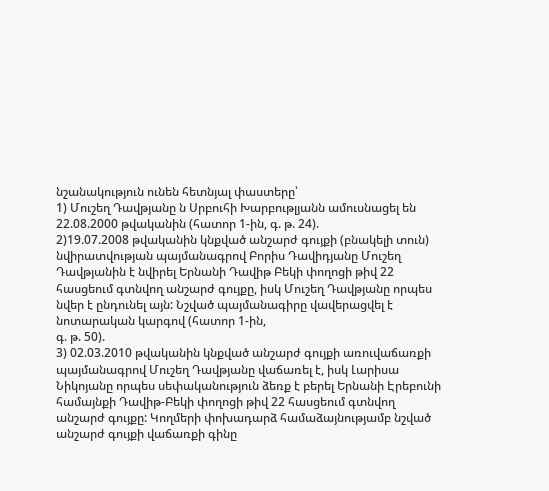նշանակություն ունեն հետնյալ փաստերը՝
1) Մուշեղ Դավթյանը ն Սրբուհի Խարբութլյանն ամուսնացել են 22.08.2000 թվականին (հատոր 1-ին, գ. թ. 24).
2)19.07.2008 թվականին կնքված անշարժ գույքի (բնակելի տուն) նվիրատվության պայմանագրով Բորիս Դավիդյանը Մուշեղ Դավթյանին է նվիրել Երնանի Դավիթ Բեկի փողոցի թիվ 22 հասցեում գտնվող անշարժ գույքը, իսկ Մուշեղ Դավթյանը որպես նվեր է ընդունել այն: Նշված պայմանագիրը վավերացվել է նոտարական կարգով (հատոր 1-ին,
գ. թ. 50).
3) 02.03.2010 թվականին կնքված անշարժ գույքի առուվաճառքի պայմանագրով Մուշեղ Դավթյանը վաճառել է, իսկ Լարիսա Նիկոյանը որպես սեփականություն ձեռք է բերել Երնանի Էրեբունի համայնքի Դավիթ-Բեկի փողոցի թիվ 22 հասցեում գտնվող անշարժ գույքը: Կողմերի փոխադարձ համաձայնությամբ նշված անշարժ գույքի վաճառքի գինը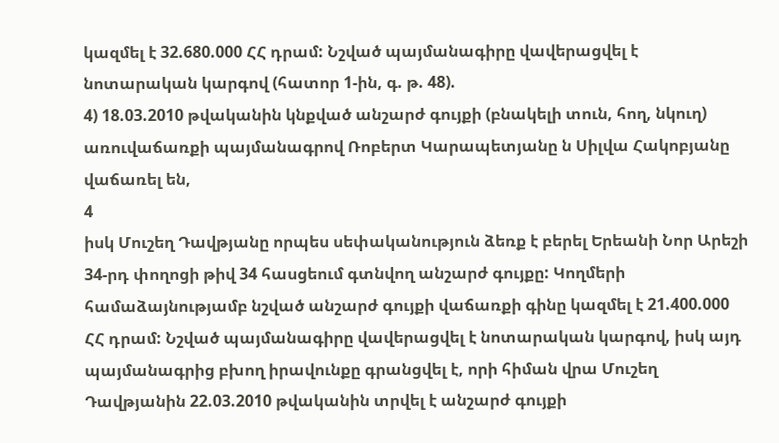կազմել է 32.680.000 ՀՀ դրամ: Նշված պայմանագիրը վավերացվել է նոտարական կարգով (հատոր 1-ին, գ. թ. 48).
4) 18.03.2010 թվականին կնքված անշարժ գույքի (բնակելի տուն, հող, նկուղ) առուվաճառքի պայմանագրով Ռոբերտ Կարապետյանը ն Սիլվա Հակոբյանը վաճառել են,
4
իսկ Մուշեղ Դավթյանը որպես սեփականություն ձեռք է բերել Երեանի Նոր Արեշի 34-րդ փողոցի թիվ 34 հասցեում գտնվող անշարժ գույքը: Կողմերի համաձայնությամբ նշված անշարժ գույքի վաճառքի գինը կազմել է 21.400.000 ՀՀ դրամ: Նշված պայմանագիրը վավերացվել է նոտարական կարգով, իսկ այդ պայմանագրից բխող իրավունքը գրանցվել է, որի հիման վրա Մուշեղ Դավթյանին 22.03.2010 թվականին տրվել է անշարժ գույքի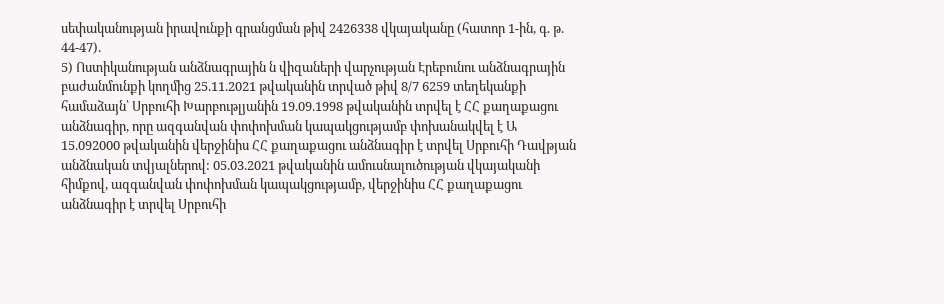սեփականության իրավունքի գրանցման թիվ 2426338 վկայականը (հատոր 1-ին, գ. թ. 44-47).
5) Ոստիկանության անձնագրային ն վիզաների վարչության Էրեբունու անձնագրային բաժանմունքի կողմից 25.11.2021 թվականին տրված թիվ 8/7 6259 տեղեկանքի համաձայն՝ Սրբուհի Խարբութլյանին 19.09.1998 թվականին տրվել է ՀՀ քաղաքացու անձնագիր, որը ազգանվան փոփոխման կապակցությամբ փոխանակվել է Ա 15.092000 թվականին վերջինիս ՀՀ քաղաքացու անձնագիր է տրվել Սրբուհի Դավթյան անձնական տվյալներով: 05.03.2021 թվականին ամուսնալուծության վկայականի հիմքով, ազգանվան փոփոխման կապակցությամբ, վերջինիս ՀՀ քաղաքացու անձնագիր է տրվել Սրբուհի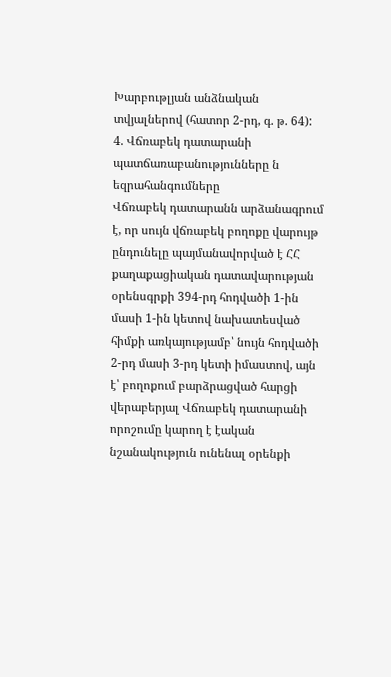Խարբութլյան անձնական տվյալներով (հատոր 2-րդ, գ. թ. 64):
4. Վճռաբեկ դատարանի պատճառաբանությունները ն եզրահանգումները
Վճռաբեկ դատարանն արձանագրում է, որ սույն վճռաբեկ բողոքը վարույթ ընդունելը պայմանավորված է ՀՀ քաղաքացիական դատավարության օրենսգրքի 394-րդ հոդվածի 1-ին մասի 1-ին կետով նախատեսված հիմքի առկայությամբ՝ նույն հոդվածի 2-րդ մասի 3-րդ կետի իմաստով, այն է՝ բողոքում բարձրացված հարցի վերաբերյալ Վճռաբեկ դատարանի որոշումը կարող է էական նշանակություն ունենալ օրենքի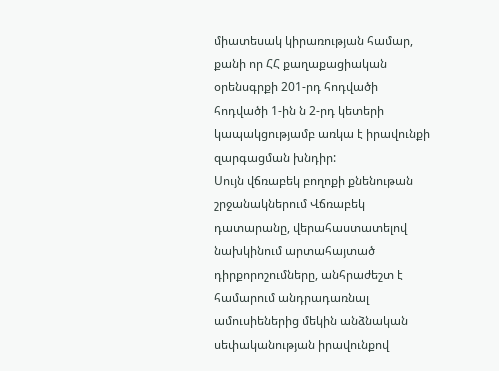միատեսակ կիրառության համար, քանի որ ՀՀ քաղաքացիական օրենսգրքի 201-րդ հոդվածի հոդվածի 1-ին ն 2-րդ կետերի կապակցությամբ առկա է իրավունքի զարգացման խնդիր:
Սույն վճռաբեկ բողոքի քնենութան շրջանակներում Վճռաբեկ դատարանը, վերահաստատելով նախկինում արտահայտած դիրքորոշումները, անհրաժեշտ է համարում անդրադառնալ ամուսիեներից մեկին անձնական սեփականության իրավունքով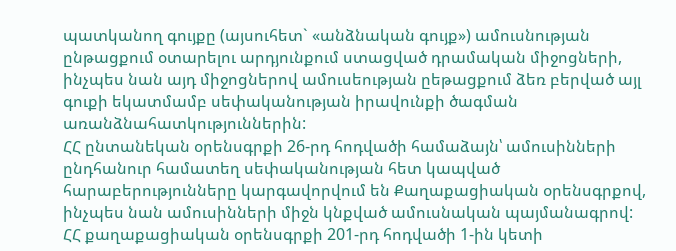պատկանող գույքը (այսուհետ` «անձնական գույք») ամուսնության ընթացքում օտարելու արդյունքում ստացված դրամական միջոցների, ինչպես նան այդ միջոցներով ամուսեության ըեթացքում ձեռ բերված այլ գուքի եկատմամբ սեփականության իրավունքի ծագման առանձնահատկություններին:
ՀՀ ընտանեկան օրենսգրքի 26-րդ հոդվածի համաձայն՝ ամուսինների ընդհանուր համատեղ սեփականության հետ կապված հարաբերությունները կարգավորվում են Քաղաքացիական օրենսգրքով, ինչպես նան ամուսինների միջն կնքված ամուսնական պայմանագրով:
ՀՀ քաղաքացիական օրենսգրքի 201-րդ հոդվածի 1-ին կետի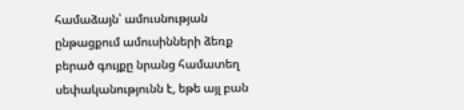համաձայն՝ ամուսնության ընթացքում ամուսինների ձեռք բերած գույքը նրանց համատեղ սեփականությունն է, եթե այլ բան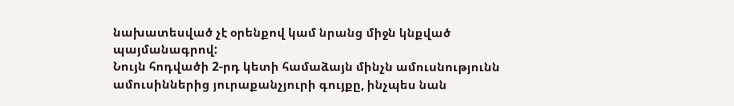նախատեսված չէ օրենքով կամ նրանց միջն կնքված պայմանագրով:
Նույն հոդվածի 2-րդ կետի համաձայն մինչն ամուսնությունն ամուսիններից յուրաքանչյուրի գույքը, ինչպես նան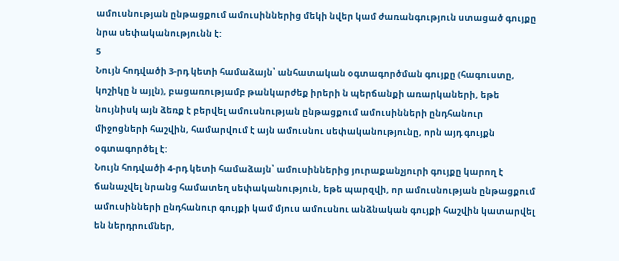ամուսնության ընթացքում ամուսիններից մեկի նվեր կամ ժառանգություն ստացած գույքը նրա սեփականությունն է:
5
Նույն հոդվածի 3-րդ կետի համաձայն՝ անհատական օգտագործման գույքը (հագուստը, կոշիկը ն այլն), բացառությամբ թանկարժեք իրերի ն պերճանքի առարկաների, եթե նույնիսկ այն ձեռք է բերվել ամուսնության ընթացքում ամուսինների ընդհանուր միջոցների հաշվին, համարվում է այն ամուսնու սեփականությունը, որն այդ գույքն օգտագործել է:
Նույն հոդվածի 4-րդ կետի համաձայն՝ ամուսիններից յուրաքանչյուրի գույքը կարող է ճանաչվել նրանց համատեղ սեփականություն, եթե պարզվի, որ ամուսնության ընթացքում ամուսինների ընդհանուր գույքի կամ մյուս ամուսնու անձնական գույքի հաշվին կատարվել են ներդրումներ,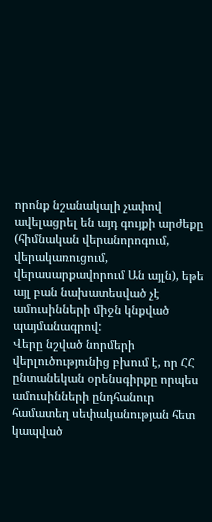որոնք նշանակալի չափով ավելացրել են այդ գույքի արժեքը (հիմնական վերանորոգում, վերակառուցում, վերասարքավորում Ան այլն), եթե այլ բան նախատեսված չէ ամուսինների միջն կնքված պայմանագրով:
Վերը նշված նորմերի վերլուծությունից բխում է, որ ՀՀ ընտանեկան օրենսգիրքը որպես ամուսինների ընդհանուր համատեղ սեփականության հետ կապված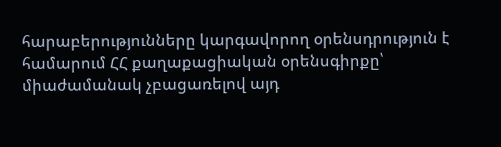հարաբերությունները կարգավորող օրենսդրություն է համարում ՀՀ քաղաքացիական օրենսգիրքը՝ միաժամանակ չբացառելով այդ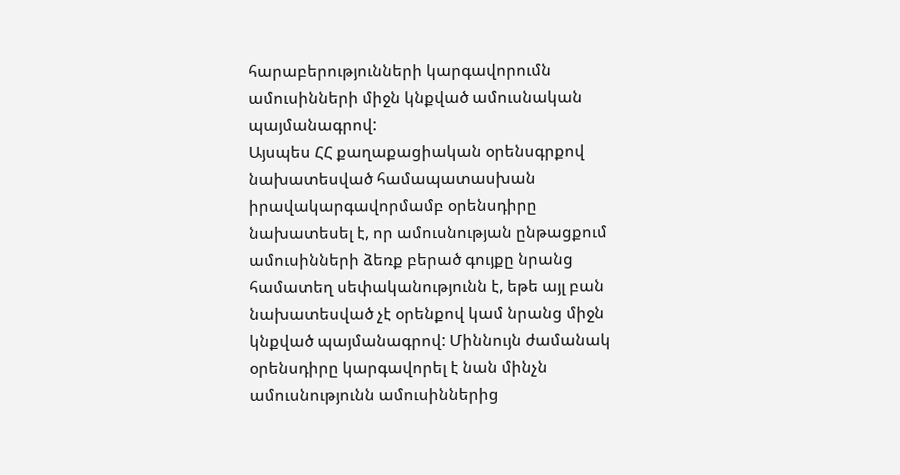հարաբերությունների կարգավորումն ամուսինների միջն կնքված ամուսնական պայմանագրով:
Այսպես ՀՀ քաղաքացիական օրենսգրքով նախատեսված համապատասխան իրավակարգավորմամբ օրենսդիրը նախատեսել է, որ ամուսնության ընթացքում ամուսինների ձեռք բերած գույքը նրանց համատեղ սեփականությունն է, եթե այլ բան նախատեսված չէ օրենքով կամ նրանց միջն կնքված պայմանագրով: Միննույն ժամանակ օրենսդիրը կարգավորել է նան մինչն ամուսնությունն ամուսիններից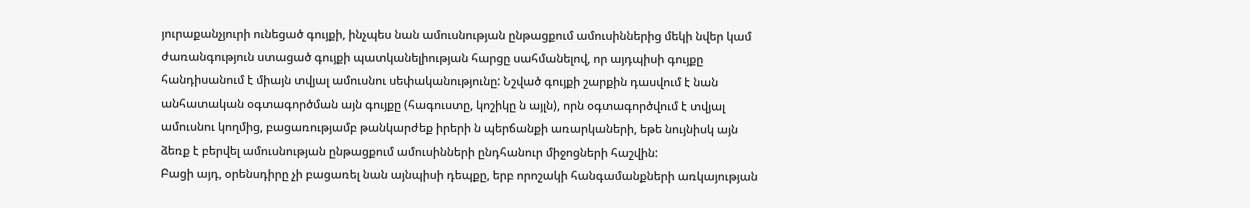յուրաքանչյուրի ունեցած գույքի, ինչպես նան ամուսնության ընթացքում ամուսիններից մեկի նվեր կամ ժառանգություն ստացած գույքի պատկանելիության հարցը սահմանելով, որ այդպիսի գույքը հանդիսանում է միայն տվյալ ամուսնու սեփականությունը: Նշված գույքի շարքին դասվում է նան անհատական օգտագործման այն գույքը (հագուստը, կոշիկը ն այլն), որն օգտագործվում է տվյալ ամուսնու կողմից, բացառությամբ թանկարժեք իրերի ն պերճանքի առարկաների, եթե նույնիսկ այն ձեռք է բերվել ամուսնության ընթացքում ամուսինների ընդհանուր միջոցների հաշվին:
Բացի այդ, օրենսդիրը չի բացառել նան այնպիսի դեպքը, երբ որոշակի հանգամանքների առկայության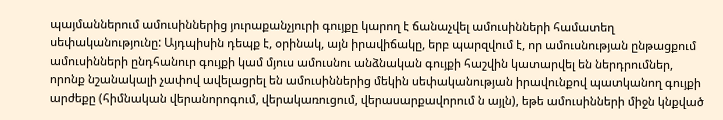պայմաններում ամուսիններից յուրաքանչյուրի գույքը կարող է ճանաչվել ամուսինների համատեղ սեփականությունը: Այդպիսին դեպք է, օրինակ, այն իրավիճակը, երբ պարզվում է, որ ամուսնության ընթացքում ամուսինների ընդհանուր գույքի կամ մյուս ամուսնու անձնական գույքի հաշվին կատարվել են ներդրումներ, որոնք նշանակալի չափով ավելացրել են ամուսիններից մեկին սեփականության իրավունքով պատկանող գույքի արժեքը (հիմնական վերանորոգում, վերակառուցում, վերասարքավորում ն այլն), եթե ամուսինների միջն կնքված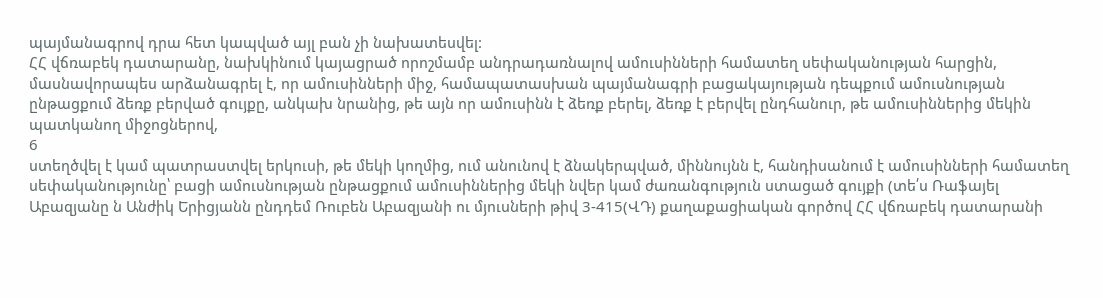պայմանագրով դրա հետ կապված այլ բան չի նախատեսվել:
ՀՀ վճռաբեկ դատարանը, նախկինում կայացրած որոշմամբ անդրադառնալով ամուսինների համատեղ սեփականության հարցին, մասնավորապես արձանագրել է, որ ամուսինների միջ, համապատասխան պայմանագրի բացակայության դեպքում ամուսնության ընթացքում ձեռք բերված գույքը, անկախ նրանից, թե այն որ ամուսինն է ձեռք բերել, ձեռք է բերվել ընդհանուր, թե ամուսիններից մեկին պատկանող միջոցներով,
6
ստեղծվել է կամ պատրաստվել երկուսի, թե մեկի կողմից, ում անունով է ձնակերպված, միննույնն է, հանդիսանում է ամուսինների համատեղ սեփականությունը՝ բացի ամուսնության ընթացքում ամուսիններից մեկի նվեր կամ ժառանգություն ստացած գույքի (տե՛ս Ռաֆայել Աբազյանը ն Անժիկ Երիցյանն ընդդեմ Ռուբեն Աբազյանի ու մյուսների թիվ 3-415(ՎԴ) քաղաքացիական գործով ՀՀ վճռաբեկ դատարանի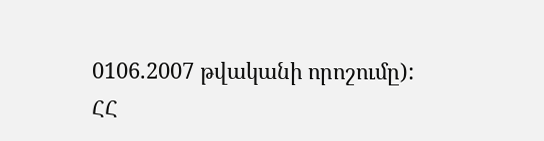0106.2007 թվականի որոշումը):
ՀՀ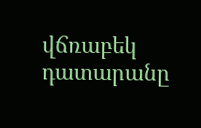վճռաբեկ դատարանը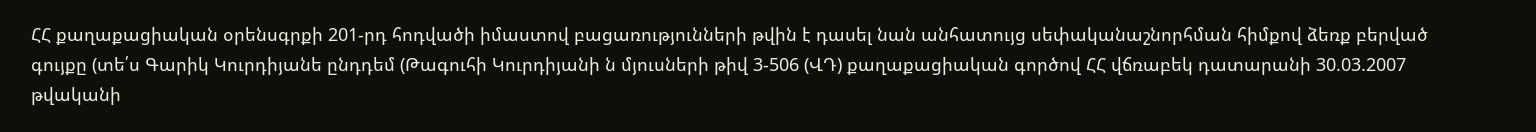ՀՀ քաղաքացիական օրենսգրքի 201-րդ հոդվածի իմաստով բացառությունների թվին է դասել նան անհատույց սեփականաշնորհման հիմքով ձեռք բերված գույքը (տե՛ս Գարիկ Կուրդիյանե ընդդեմ (Թագուհի Կուրդիյանի ն մյուսների թիվ 3-506 (ՎԴ) քաղաքացիական գործով ՀՀ վճռաբեկ դատարանի 30.03.2007 թվականի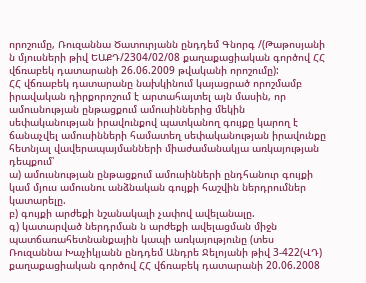որոշումը, Ռուզաննա Ծատուրյանն ընդդեմ Գնորգ /(Թաթոսյանի ն մյուսների թիվ ԵԱՔԴ/2304/02/08 քաղաքացիական գործով ՀՀ վճռաբեկ դատարանի 26.06.2009 թվականի որոշումը):
ՀՀ վճռաբեկ դատարանը նախկինում կայացրած որոշմամբ իրավական դիրքորոշում է արտահայտել այն մասին, որ ամուսնության ընթացքում ամուսիններից մեկին սեփականության իրավունքով պատկանող գույքը կարող է ճանաչվել ամուսինների համատեղ սեփականության իրավունքը հետնյալ վավերապայմանների միաժամանակյա առկայության դեպքում՝
ա) ամուսնության ընթացքում ամուսինների ընդհանուր գույքի կամ մյուս ամուսնու անձնական գույքի հաշվին ներդրումներ կատարելը.
բ) գույքի արժեքի նշանակալի չափով ավելանալը.
գ) կատարված ներդրման ն արժեքի ավելացման միջն պատճառահետնանքային կապի առկայությունը (տես Ռուզաննա Խաչիկյանն ընդդեմ Անդրե Ջելոյանի թիվ 3-422(ՎԴ) քաղաքացիական գործով ՀՀ վճռաբեկ դատարանի 20.06.2008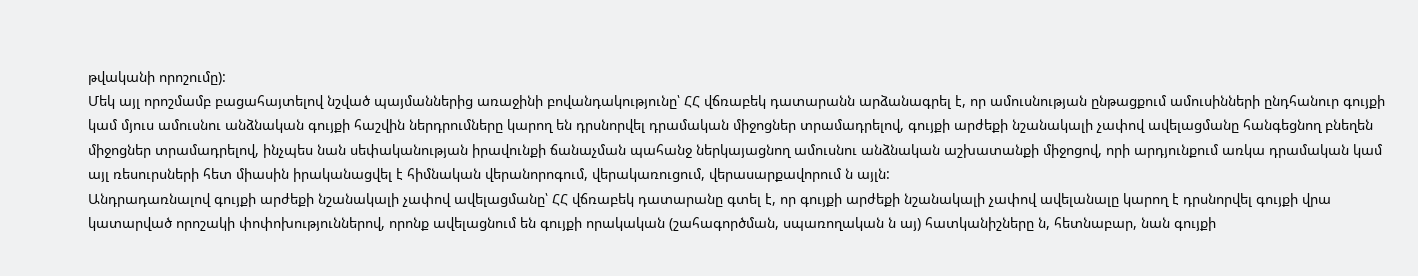թվականի որոշումը):
Մեկ այլ որոշմամբ բացահայտելով նշված պայմաններից առաջինի բովանդակությունը՝ ՀՀ վճռաբեկ դատարանն արձանագրել է, որ ամուսնության ընթացքում ամուսինների ընդհանուր գույքի կամ մյուս ամուսնու անձնական գույքի հաշվին ներդրումները կարող են դրսնորվել դրամական միջոցներ տրամադրելով, գույքի արժեքի նշանակալի չափով ավելացմանը հանգեցնող բնեղեն միջոցներ տրամադրելով, ինչպես նան սեփականության իրավունքի ճանաչման պահանջ ներկայացնող ամուսնու անձնական աշխատանքի միջոցով, որի արդյունքում առկա դրամական կամ այլ ռեսուրսների հետ միասին իրականացվել է հիմնական վերանորոգում, վերակառուցում, վերասարքավորում ն այլն:
Անդրադառնալով գույքի արժեքի նշանակալի չափով ավելացմանը՝ ՀՀ վճռաբեկ դատարանը գտել է, որ գույքի արժեքի նշանակալի չափով ավելանալը կարող է դրսնորվել գույքի վրա կատարված որոշակի փոփոխություններով, որոնք ավելացնում են գույքի որակական (շահագործման, սպառողական ն այ) հատկանիշները ն, հետնաբար, նան գույքի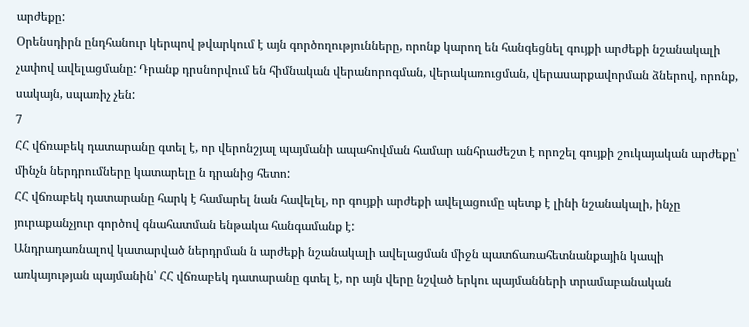արժեքը:
Օրենսդիրն ընդհանուր կերպով թվարկում է այն գործողությունները, որոնք կարող են հանգեցնել գույքի արժեքի նշանակալի չափով ավելացմանը: Դրանք դրսնորվում են հիմնական վերանորոգման, վերակառուցման, վերասարքավորման ձներով, որոնք, սակայն, սպառիչ չեն:
7
ՀՀ վճռաբեկ դատարանը գտել է, որ վերոնշյալ պայմանի ապահովման համար անհրաժեշտ է որոշել գույքի շուկայական արժեքը՝ մինչն ներդրումները կատարելը ն դրանից հետո:
ՀՀ վճռաբեկ դատարանը հարկ է համարել նան հավելել, որ գույքի արժեքի ավելացումը պետք է լինի նշանակալի, ինչը յուրաքանչյուր գործով գնահատման ենթակա հանգամանք է:
Անդրադառնալով կատարված ներդրման ն արժեքի նշանակալի ավելացման միջն պատճառահետնանքային կապի առկայության պայմանին՝ ՀՀ վճռաբեկ դատարանը գտել է, որ այն վերը նշված երկու պայմանների տրամաբանական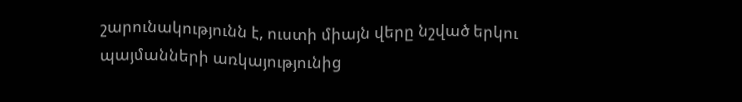շարունակությունն է, ուստի միայն վերը նշված երկու պայմանների առկայությունից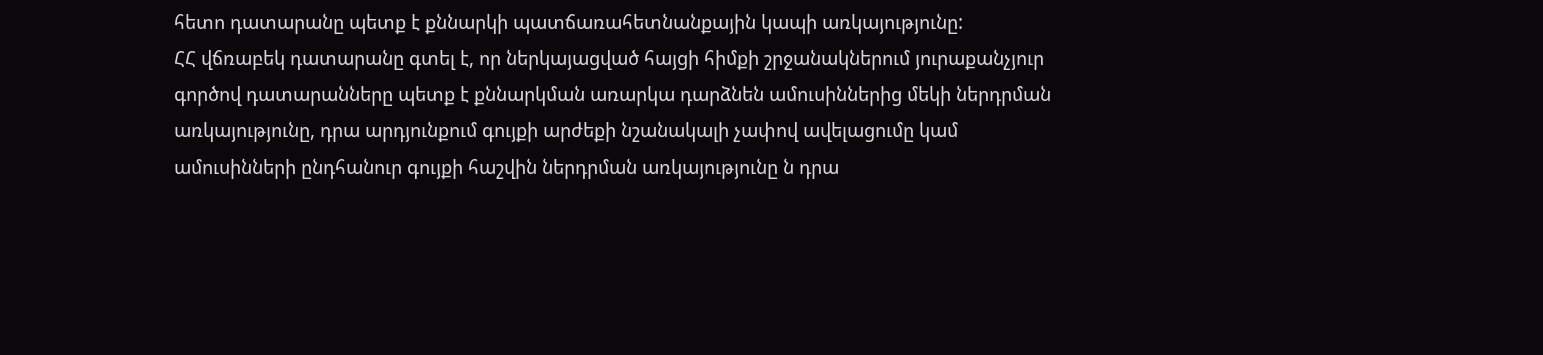հետո դատարանը պետք է քննարկի պատճառահետնանքային կապի առկայությունը:
ՀՀ վճռաբեկ դատարանը գտել է, որ ներկայացված հայցի հիմքի շրջանակներում յուրաքանչյուր գործով դատարանները պետք է քննարկման առարկա դարձնեն ամուսիններից մեկի ներդրման առկայությունը, դրա արդյունքում գույքի արժեքի նշանակալի չափով ավելացումը կամ ամուսինների ընդհանուր գույքի հաշվին ներդրման առկայությունը ն դրա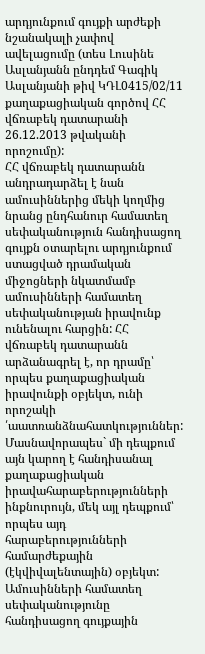արդյունքում գույքի արժեքի նշանակալի չափով ավելացումը (տես Լուսինե Ասլանյանն ընդդեմ Գագիկ Ասլանյանի թիվ ԿԴԼ0415/02/11 քաղաքացիական գործով ՀՀ վճռաբեկ դատարանի 26.12.2013 թվականի որոշումը):
ՀՀ վճռաբեկ դատարանն անդրադարձել է նան ամուսիններից մեկի կողմից նրանց ընդհանուր համատեղ սեփականություն հանդիսացող գույքն օտարելու արդյունքում ստացված դրամական միջոցների նկատմամբ ամուսինների համատեղ սեփականության իրավունք ունենալու հարցին: ՀՀ վճռաբեկ դատարանն արձանագրել է, որ դրամը՝ որպես քաղաքացիական իրավունքի օբյեկտ, ունի որոշակի ՛աատռանձնահատկություններ: Մասնավորապես` մի դեպքում այն կարող է հանդիսանալ քաղաքացիական իրավահարաբերությունների ինքնուրույն, մեկ այլ դեպքում՝ որպես այդ հարաբերությունների համարժեքային (էկվիվալենտային) օբյեկտ: Ամուսինների համատեղ սեփականությունը հանդիսացող գույքային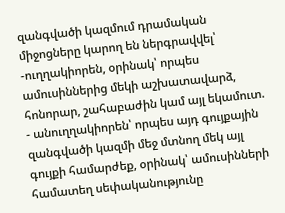զանգվածի կազմում դրամական միջոցները կարող են ներգրավվել՝
-ուղղակիորեն, օրինակ՝ որպես ամուսիններից մեկի աշխատավարձ, հոնորար, շահաբաժին կամ այլ եկամուտ.
- անուղղակիորեն՝ որպես այդ գույքային զանգվածի կազմի մեջ մտնող մեկ այլ գույքի համարժեք, օրինակ՝ ամուսինների համատեղ սեփականությունը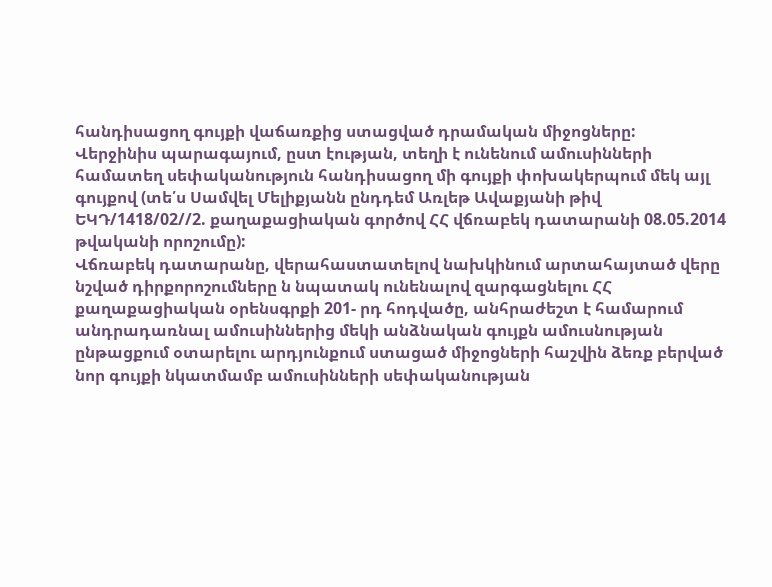հանդիսացող գույքի վաճառքից ստացված դրամական միջոցները:
Վերջինիս պարագայում, ըստ էության, տեղի է ունենում ամուսինների համատեղ սեփականություն հանդիսացող մի գույքի փոխակերպում մեկ այլ գույքով (տե՛ս Սամվել Մելիքյանն ընդդեմ Առլեթ Ավաքյանի թիվ ԵԿԴ/1418/02//2. քաղաքացիական գործով ՀՀ վճռաբեկ դատարանի 08.05.2014 թվականի որոշումը):
Վճռաբեկ դատարանը, վերահաստատելով նախկինում արտահայտած վերը նշված դիրքորոշումները ն նպատակ ունենալով զարգացնելու ՀՀ քաղաքացիական օրենսգրքի 201- րդ հոդվածը, անհրաժեշտ է համարում անդրադառնալ ամուսիններից մեկի անձնական գույքն ամուսնության ընթացքում օտարելու արդյունքում ստացած միջոցների հաշվին ձեռք բերված նոր գույքի նկատմամբ ամուսինների սեփականության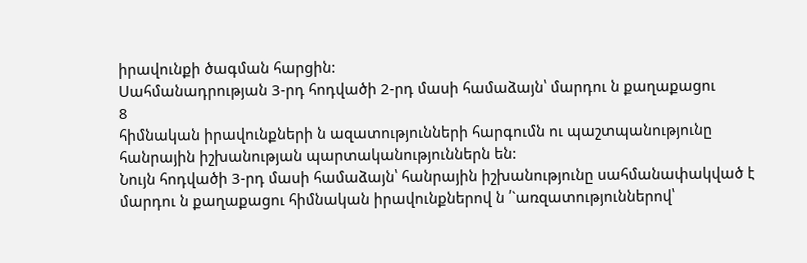իրավունքի ծագման հարցին:
Սահմանադրության 3-րդ հոդվածի 2-րդ մասի համաձայն՝ մարդու ն քաղաքացու
8
հիմնական իրավունքների ն ազատությունների հարգումն ու պաշտպանությունը հանրային իշխանության պարտականություններն են:
Նույն հոդվածի 3-րդ մասի համաձայն՝ հանրային իշխանությունը սահմանափակված է մարդու ն քաղաքացու հիմնական իրավունքներով ն ՛`առզատություններով՝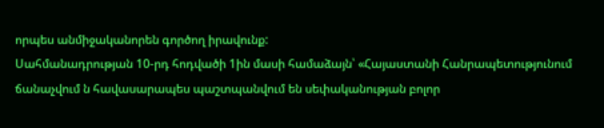որպես անմիջականորեն գործող իրավունք:
Սահմանադրության 10-րդ հոդվածի 1ին մասի համաձայն՝ «Հայաստանի Հանրապետությունում ճանաչվում ն հավասարապես պաշտպանվում են սեփականության բոլոր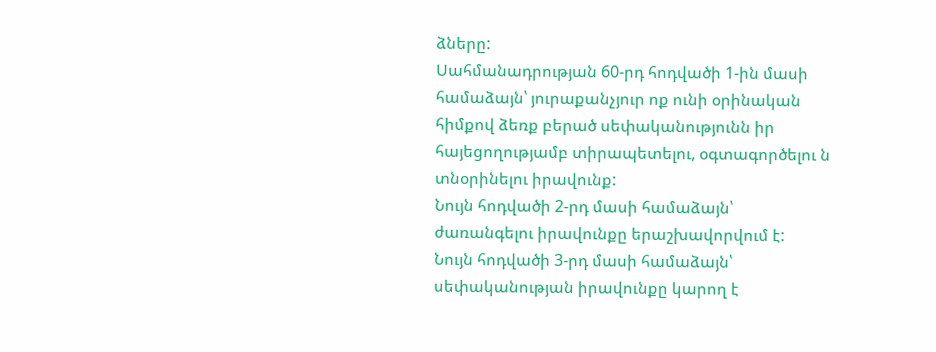ձները:
Սահմանադրության 60-րդ հոդվածի 1-ին մասի համաձայն՝ յուրաքանչյուր ոք ունի օրինական հիմքով ձեռք բերած սեփականությունն իր հայեցողությամբ տիրապետելու, օգտագործելու ն տնօրինելու իրավունք:
Նույն հոդվածի 2-րդ մասի համաձայն՝ ժառանգելու իրավունքը երաշխավորվում է:
Նույն հոդվածի 3-րդ մասի համաձայն՝ սեփականության իրավունքը կարող է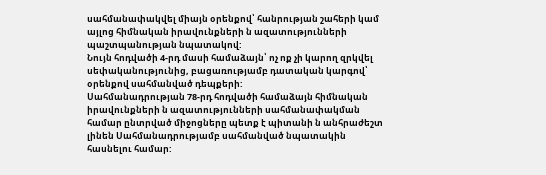սահմանափակվել միայն օրենքով՝ հանրության շահերի կամ այլոց հիմնական իրավունքների ն ազատությունների պաշտպանության նպատակով:
Նույն հոդվածի 4-րդ մասի համաձայն՝ ոչ ոք չի կարող զրկվել սեփականությունից, բացառությամբ դատական կարգով՝ օրենքով սահմանված դեպքերի:
Սահմանադրության 78-րդ հոդվածի համաձայն հիմնական իրավունքների ն ազատությունների սահմանափակման համար ընտրված միջոցները պետք է պիտանի ն անհրաժեշտ լինեն Սահմանադրությամբ սահմանված նպատակին հասնելու համար: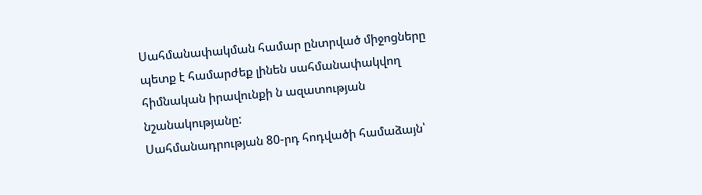Սահմանափակման համար ընտրված միջոցները պետք է համարժեք լինեն սահմանափակվող հիմնական իրավունքի ն ազատության նշանակությանը:
Սահմանադրության 80-րդ հոդվածի համաձայն՝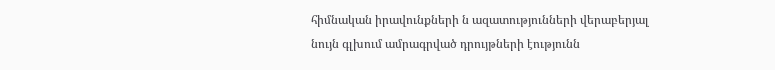հիմնական իրավունքների ն ազատությունների վերաբերյալ նույն գլխում ամրագրված դրույթների էությունն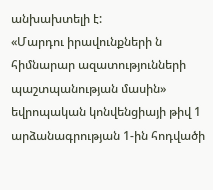անխախտելի է:
«Մարդու իրավունքների ն հիմնարար ազատությունների պաշտպանության մասին» եվրոպական կոնվենցիայի թիվ 1 արձանագրության 1-ին հոդվածի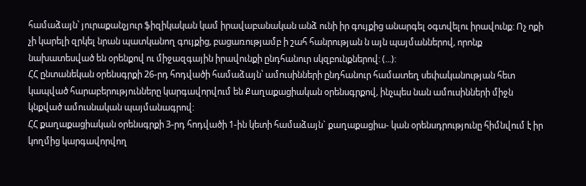համաձայն՝ յուրաքանչյուր ֆիզիկական կամ իրավաբանական անձ ունի իր գույքից անարգել օգտվելու իրավունք: Ոչ ոքի չի կարելի զրկել նրան պատկանող գույքից, բացառությամբ ի շահ հանրության ն այն պայմաններով, որոնք նախատեսված են օրենքով ու միջազգային իրավունքի ընդհանուր սկզբունքներով: (...):
ՀՀ ընտանեկան օրենսգրքի 26-րդ հոդվածի համաձայն՝ ամուսինների ընդհանուր համատեղ սեփականության հետ կապված հարաբերությունները կարգավորվում են Քաղաքացիական օրենսգրքով, ինչպես նան ամուսինների միջն կնքված ամուսնական պայմանագրով:
ՀՀ քաղաքացիական օրենսգրքի 3-րդ հոդվածի 1-ին կետի համաձայն` քաղաքացիա- կան օրենսդրությունը հիմնվում է իր կողմից կարգավորվող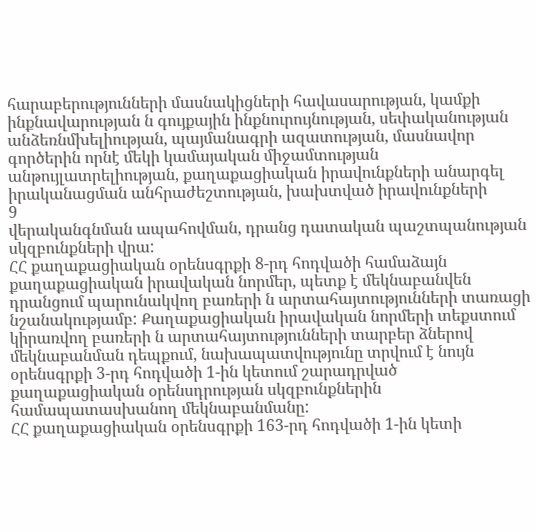հարաբերությունների մասնակիցների հավասարության, կամքի ինքնավարության ն գույքային ինքնուրույնության, սեփականության անձեռնմխելիության, պայմանագրի ազատության, մասնավոր գործերին որնէ մեկի կամայական միջամտության անթույլատրելիության, քաղաքացիական իրավունքների անարգել իրականացման անհրաժեշտության, խախտված իրավունքների
9
վերականգնման ապահովման, դրանց դատական պաշտպանության սկզբունքների վրա:
ՀՀ քաղաքացիական օրենսգրքի 8-րդ հոդվածի համաձայն քաղաքացիական իրավական նորմեր, պետք է մեկնաբանվեն դրանցում պարունակվող բառերի ն արտահայտությունների տառացի նշանակությամբ: Քաղաքացիական իրավական նորմերի տեքստում կիրառվող բառերի ն արտահայտությունների տարբեր ձներով մեկնաբանման դեպքում, նախապատվությունը տրվում է նույն օրենսգրքի 3-րդ հոդվածի 1-ին կետում շարադրված քաղաքացիական օրենսդրության սկզբունքներին համապատասխանող մեկնաբանմանը:
ՀՀ քաղաքացիական օրենսգրքի 163-րդ հոդվածի 1-ին կետի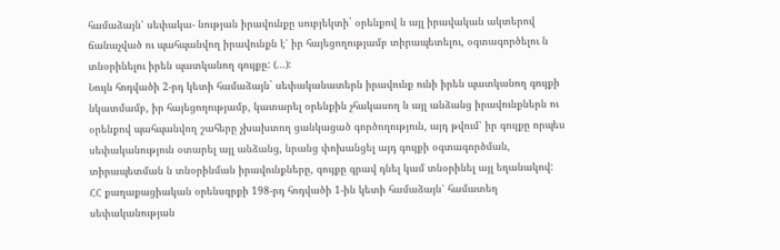համաձայն՝ սեփակա- նության իրավունքը սուբյեկտի` օրենքով ն այլ իրավական ակտերով ճանաչված ու պահպանվող իրավունքն է՝ իր հայեցողությամբ տիրապետելու, օգտագործելու ն տնօրինելու իրեն պատկանող գույքը: (...):
Նույն հոդվածի 2-րդ կետի համաձայն` սեփականատերն իրավունք ունի իրեն պատկանող գույքի նկատմամբ, իր հայեցողությամբ, կատարել օրենքին չհակասող ն այլ անձանց իրավունքներն ու օրենքով պահպանվող շահերը չխախտող ցանկացած գործողություն, այդ թվում՝ իր գույքը որպես սեփականություն օտարել այլ անձանց, նրանց փոխանցել այդ գույքի օգտագործման, տիրապետման ն տնօրինման իրավունքները, գույքը գրավ դնել կամ տնօրինել այլ եղանակով:
ՀՀ քաղաքացիական օրենսգրքի 198-րդ հոդվածի 1-ին կետի համաձայն՝ համատեղ սեփականության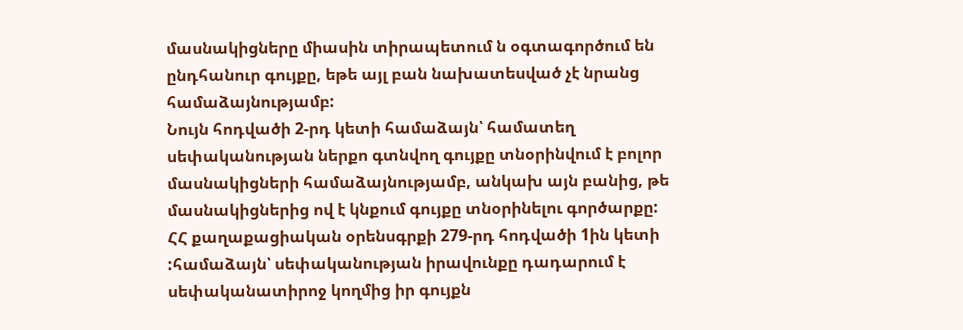մասնակիցները միասին տիրապետում ն օգտագործում են ընդհանուր գույքը, եթե այլ բան նախատեսված չէ նրանց համաձայնությամբ:
Նույն հոդվածի 2-րդ կետի համաձայն՝ համատեղ սեփականության ներքո գտնվող գույքը տնօրինվում է բոլոր մասնակիցների համաձայնությամբ, անկախ այն բանից, թե մասնակիցներից ով է կնքում գույքը տնօրինելու գործարքը:
ՀՀ քաղաքացիական օրենսգրքի 279-րդ հոդվածի 1ին կետի :համաձայն՝ սեփականության իրավունքը դադարում է սեփականատիրոջ կողմից իր գույքն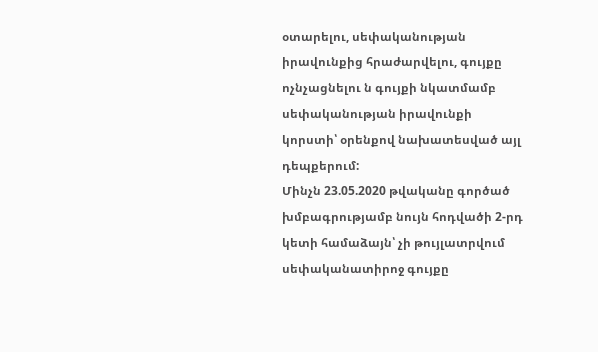օտարելու, սեփականության իրավունքից հրաժարվելու, գույքը ոչնչացնելու ն գույքի նկատմամբ սեփականության իրավունքի կորստի՝ օրենքով նախատեսված այլ դեպքերում:
Մինչն 23.05.2020 թվականը գործած խմբագրությամբ նույն հոդվածի 2-րդ կետի համաձայն՝ չի թույլատրվում սեփականատիրոջ գույքը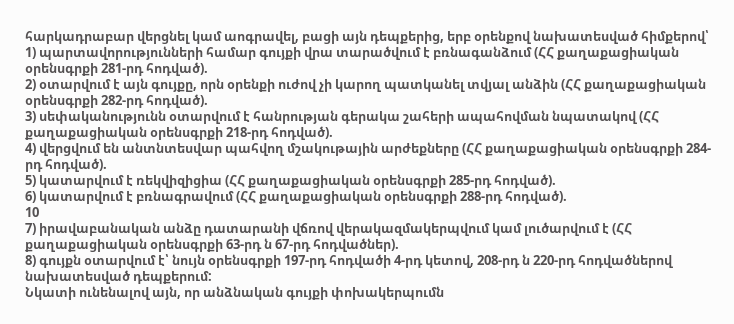հարկադրաբար վերցնել կամ աոգրավել, բացի այն դեպքերից, երբ օրենքով նախատեսված հիմքերով՝
1) պարտավորությունների համար գույքի վրա տարածվում է բռնագանձում (ՀՀ քաղաքացիական օրենսգրքի 281-րդ հոդված).
2) օտարվում է այն գույքը, որն օրենքի ուժով չի կարող պատկանել տվյալ անձին (ՀՀ քաղաքացիական օրենսգրքի 282-րդ հոդված).
3) սեփականությունն օտարվում է հանրության գերակա շահերի ապահովման նպատակով (ՀՀ քաղաքացիական օրենսգրքի 218-րդ հոդված).
4) վերցվում են անտնտեսվար պահվող մշակութային արժեքները (ՀՀ քաղաքացիական օրենսգրքի 284-րդ հոդված).
5) կատարվում է ռեկվիզիցիա (ՀՀ քաղաքացիական օրենսգրքի 285-րդ հոդված).
6) կատարվում է բռնագրավում (ՀՀ քաղաքացիական օրենսգրքի 288-րդ հոդված).
10
7) իրավաբանական անձը դատարանի վճռով վերակազմակերպվում կամ լուծարվում է (ՀՀ քաղաքացիական օրենսգրքի 63-րդ ն 67-րդ հոդվածներ).
8) գույքն օտարվում է՝ նույն օրենսգրքի 197-րդ հոդվածի 4-րդ կետով, 208-րդ ն 220-րդ հոդվածներով նախատեսված դեպքերում:
Նկատի ունենալով այն, որ անձնական գույքի փոխակերպումն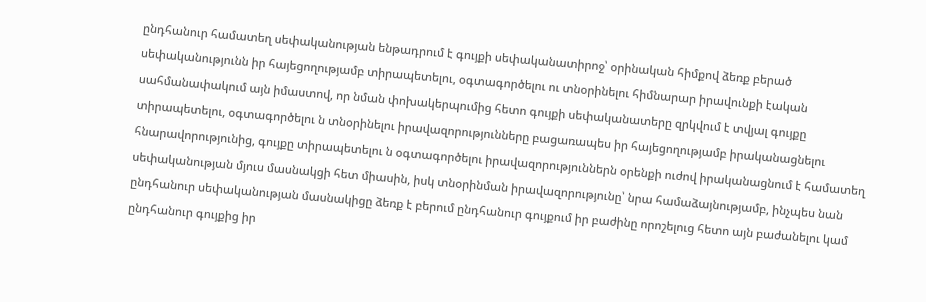ընդհանուր համատեղ սեփականության ենթադրում է գույքի սեփականատիրոջ՝ օրինական հիմքով ձեռք բերած սեփականությունն իր հայեցողությամբ տիրապետելու, օգտագործելու ու տնօրինելու հիմնարար իրավունքի էական սահմանափակում այն իմաստով, որ նման փոխակերպումից հետո գույքի սեփականատերը զրկվում է տվյալ գույքը տիրապետելու, օգտագործելու ն տնօրինելու իրավազորությունները բացառապես իր հայեցողությամբ իրականացնելու հնարավորությունից, գույքը տիրապետելու ն օգտագործելու իրավազորություններն օրենքի ուժով իրականացնում է համատեղ սեփականության մյուս մասնակցի հետ միասին, իսկ տնօրինման իրավազորությունը՝ նրա համաձայնությամբ, ինչպես նան ընդհանուր սեփականության մասնակիցը ձեռք է բերում ընդհանուր գույքում իր բաժինը որոշելուց հետո այն բաժանելու կամ ընդհանուր գույքից իր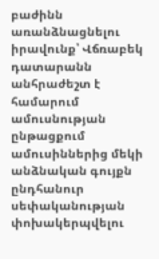բաժինն առանձնացնելու իրավունք՝ Վճռաբեկ դատարանն անհրաժեշտ է համարում ամուսնության ընթացքում ամուսիններից մեկի անձնական գույքն ընդհանուր սեփականության փոխակերպվելու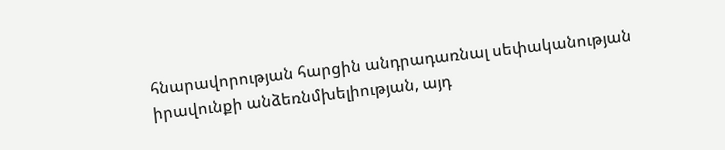հնարավորության հարցին անդրադառնալ սեփականության իրավունքի անձեռնմխելիության, այդ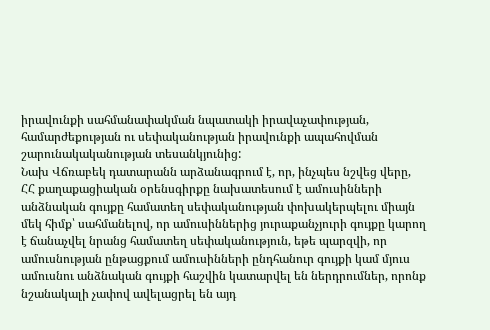իրավունքի սահմանափակման նպատակի իրավաչափության, համարժեքության ու սեփականության իրավունքի ապահովման շարունակականության տեսանկյունից:
Նախ Վճռաբեկ դատարանն արձանագրում է, որ, ինչպես նշվեց վերը, ՀՀ քաղաքացիական օրենսգիրքը նախատեսում է ամուսինների անձնական գույքը համատեղ սեփականության փոխակերպելու միայն մեկ հիմք՝ սահմանելով, որ ամուսիններից յուրաքանչյուրի գույքը կարող է ճանաչվել նրանց համատեղ սեփականություն, եթե պարզվի, որ ամուսնության ընթացքում ամուսինների ընդհանուր գույքի կամ մյուս ամուսնու անձնական գույքի հաշվին կատարվել են ներդրումներ, որոնք նշանակալի չափով ավելացրել են այդ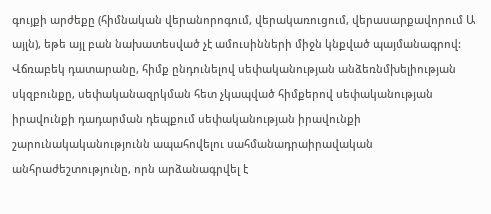գույքի արժեքը (հիմնական վերանորոգում, վերակառուցում, վերասարքավորում Ա այլն), եթե այլ բան նախատեսված չէ ամուսինների միջն կնքված պայմանագրով:
Վճռաբեկ դատարանը, հիմք ընդունելով սեփականության անձեռնմխելիության սկզբունքը, սեփականազրկման հետ չկապված հիմքերով սեփականության իրավունքի դադարման դեպքում սեփականության իրավունքի շարունակականությունն ապահովելու սահմանադրաիրավական անհրաժեշտությունը, որն արձանագրվել է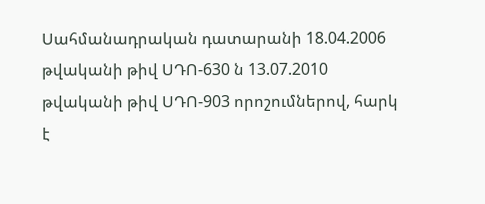Սահմանադրական դատարանի 18.04.2006 թվականի թիվ ՍԴՈ-630 ն 13.07.2010 թվականի թիվ ՍԴՈ-903 որոշումներով, հարկ է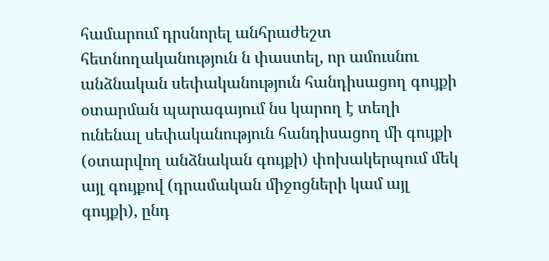համարում դրսնորել անհրաժեշտ հետնողականություն ն փաստել, որ ամուսնու անձնական սեփականություն հանդիսացող գույքի օտարման պարագայում նս կարող է տեղի ունենալ սեփականություն հանդիսացող մի գույքի (օտարվող անձնական գույքի) փոխակերպում մեկ այլ գույքով (դրամական միջոցների կամ այլ գույքի), ընդ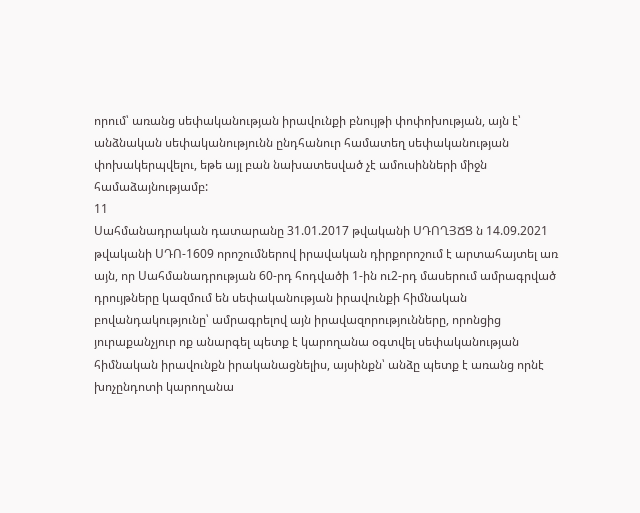որում՝ առանց սեփականության իրավունքի բնույթի փոփոխության, այն է՝ անձնական սեփականությունն ընդհանուր համատեղ սեփականության փոխակերպվելու, եթե այլ բան նախատեսված չէ ամուսինների միջն համաձայնությամբ:
11
Սահմանադրական դատարանը 31.01.2017 թվականի ՍԴՈՂՅՃՑ ն 14.09.2021 թվականի ՍԴՈ-1609 որոշումներով իրավական դիրքորոշում է արտահայտել առ այն, որ Սահմանադրության 60-րդ հոդվածի 1-ին ու2-րդ մասերում ամրագրված դրույթները կազմում են սեփականության իրավունքի հիմնական բովանդակությունը՝ ամրագրելով այն իրավազորությունները, որոնցից յուրաքանչյուր ոք անարգել պետք է կարողանա օգտվել սեփականության հիմնական իրավունքն իրականացնելիս, այսինքն՝ անձը պետք է առանց որնէ խոչընդոտի կարողանա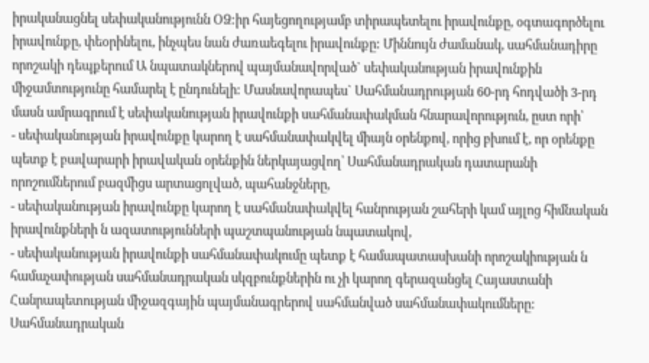իրականացնել սեփականությունն ՕՁ:իր հայեցողությամբ տիրապետելու իրավունքը, օգտագործելու իրավունքը, փեօրինելու, ինչպես նան ժառաեգելու իրավունքը: Միննույն ժամանակ, սահմանադիրը որոշակի դեպքերում Ա նպատակներով պայմանավորված` սեփականության իրավունքին միջամտությունը համարել է ընդունելի: Մասնավորապես` Սահմանադրության 60-րդ հոդվածի 3-րդ մասն ամրագրում է սեփականության իրավունքի սահմանափակման հնարավորություն, ըստ որի՝
- սեփականության իրավունքը կարող է սահմանափակվել միայն օրենքով, որից բխում է, որ օրենքը պետք է բավարարի իրավական օրենքին ներկայացվող՝ Սահմանադրական դատարանի որոշումներում բազմիցս արտացոլված, պահանջները,
- սեփականության իրավունքը կարող է սահմանափակվել հանրության շահերի կամ այլոց հիմնական իրավունքների ն ազատությունների պաշտպանության նպատակով,
- սեփականության իրավունքի սահմանափակումը պետք է համապատասխանի որոշակիության ն համաչափության սահմանադրական սկզբունքներին ու չի կարող գերազանցել Հայաստանի Հանրապետության միջազգային պայմանագրերով սահմանված սահմանափակումները:
Սահմանադրական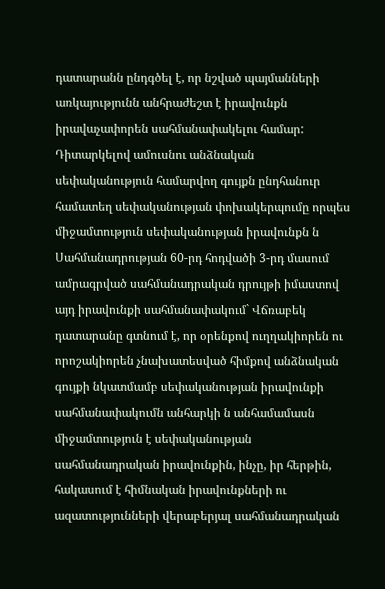դատարանն ընդգծել է, որ նշված պայմանների առկայությունն անհրաժեշտ է իրավունքն իրավաչափորեն սահմանափակելու համար:
Դիտարկելով ամուսնու անձնական սեփականություն համարվող գույքն ընդհանուր համատեղ սեփականության փոխակերպումը որպես միջամտություն սեփականության իրավունքն ն Սահմանադրության 60-րդ հոդվածի 3-րդ մասում ամրագրված սահմանադրական դրույթի իմաստով այդ իրավունքի սահմանափակում` Վճռաբեկ դատարանը գտնում է, որ օրենքով ուղղակիորեն ու որոշակիորեն չնախատեսված հիմքով անձնական գույքի նկատմամբ սեփականության իրավունքի սահմանափակումն անհարկի ն անհամամասն միջամտություն է սեփականության սահմանադրական իրավունքին, ինչը, իր հերթին, հակասում է հիմնական իրավունքների ու ազատությունների վերաբերյալ սահմանադրական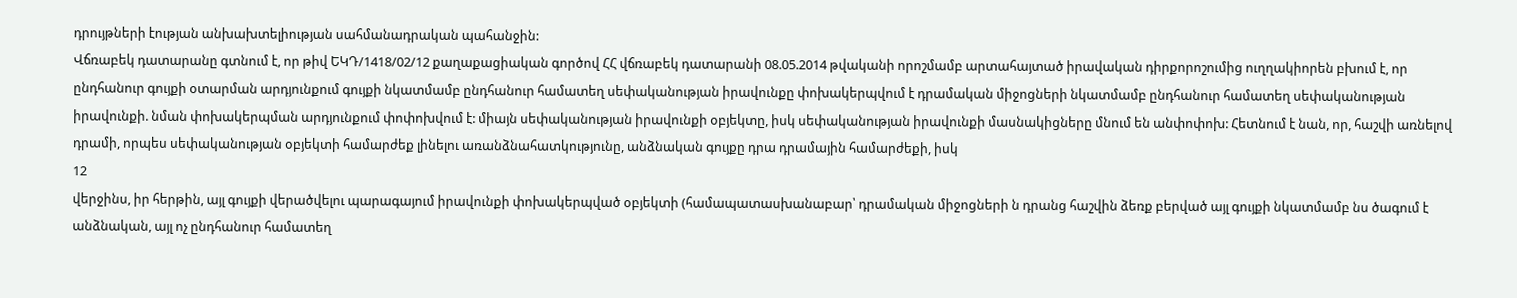դրույթների էության անխախտելիության սահմանադրական պահանջին:
Վճռաբեկ դատարանը գտնում է, որ թիվ ԵԿԴ/1418/02/12 քաղաքացիական գործով ՀՀ վճռաբեկ դատարանի 08.05.2014 թվականի որոշմամբ արտահայտած իրավական դիրքորոշումից ուղղակիորեն բխում է, որ ընդհանուր գույքի օտարման արդյունքում գույքի նկատմամբ ընդհանուր համատեղ սեփականության իրավունքը փոխակերպվում է դրամական միջոցների նկատմամբ ընդհանուր համատեղ սեփականության իրավունքի. նման փոխակերպման արդյունքում փոփոխվում է: միայն սեփականության իրավունքի օբյեկտը, իսկ սեփականության իրավունքի մասնակիցները մնում են անփոփոխ: Հետնում է նան, որ, հաշվի առնելով դրամի, որպես սեփականության օբյեկտի համարժեք լինելու առանձնահատկությունը, անձնական գույքը դրա դրամային համարժեքի, իսկ
12
վերջինս, իր հերթին, այլ գույքի վերածվելու պարագայում իրավունքի փոխակերպված օբյեկտի (համապատասխանաբար՝ դրամական միջոցների ն դրանց հաշվին ձեռք բերված այլ գույքի նկատմամբ նս ծագում է անձնական, այլ ոչ ընդհանուր համատեղ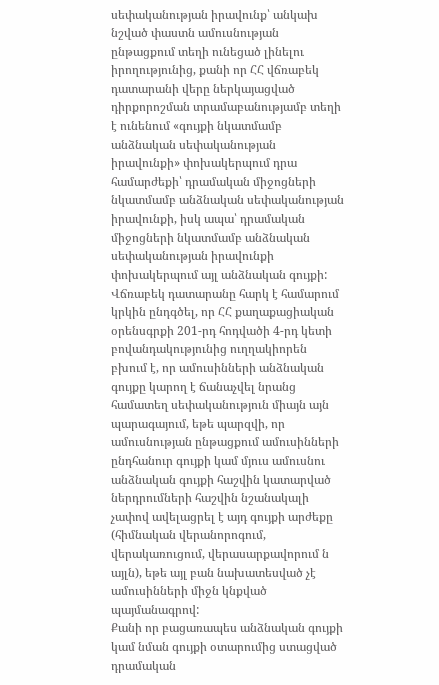սեփականության իրավունք՝ անկախ նշված փաստն ամուսնության ընթացքում տեղի ունեցած լինելու իրողությունից, քանի որ ՀՀ վճռաբեկ դատարանի վերը ներկայացված դիրքորոշման տրամաբանությամբ տեղի է ունենում «գույքի նկատմամբ անձնական սեփականության իրավունքի» փոխակերպում դրա համարժեքի՝ դրամական միջոցների նկատմամբ անձնական սեփականության իրավունքի, իսկ ապա՝ դրամական միջոցների նկատմամբ անձնական սեփականության իրավունքի փոխակերպում այլ անձնական գույքի:
Վճռաբեկ դատարանը հարկ է համարում կրկին ընդգծել, որ ՀՀ քաղաքացիական օրենսգրքի 201-րդ հոդվածի 4-րդ կետի բովանդակությունից ուղղակիորեն բխում է, որ ամուսինների անձնական գույքը կարող է ճանաչվել նրանց համատեղ սեփականություն միայն այն պարագայում, եթե պարզվի, որ ամուսնության ընթացքում ամուսինների ընդհանուր գույքի կամ մյուս ամուսնու անձնական գույքի հաշվին կատարված ներդրումների հաշվին նշանակալի չափով ավելացրել է այդ գույքի արժեքը (հիմնական վերանորոգում, վերակառուցում, վերասարքավորում ն այլն), եթե այլ բան նախատեսված չէ ամուսինների միջն կնքված պայմանագրով:
Քանի որ բացառապես անձնական գույքի կամ նման գույքի օտարումից ստացված դրամական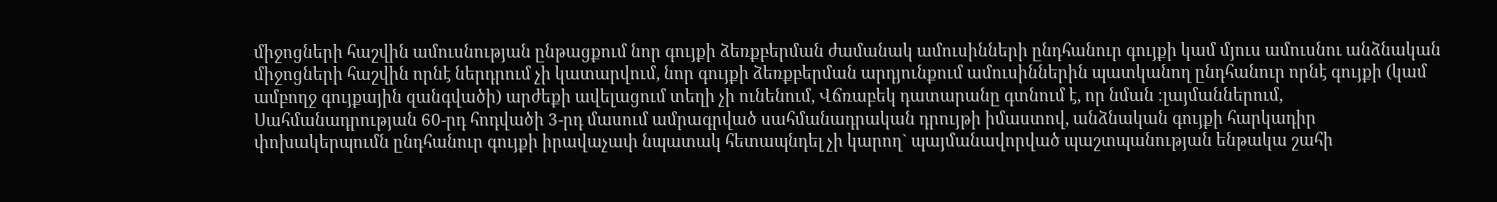միջոցների հաշվին ամուսնության ընթացքում նոր գույքի ձեռքբերման ժամանակ ամուսինների ընդհանուր գույքի կամ մյուս ամուսնու անձնական միջոցների հաշվին որնէ ներդրում չի կատարվում, նոր գույքի ձեռքբերման արդյունքում ամուսիններին պատկանող ընդհանուր որնէ գույքի (կամ ամբողջ գույքային զանգվածի) արժեքի ավելացում տեղի չի ունենում, Վճռաբեկ դատարանը գտնում է, որ նման ։լայմաններում, Սահմանադրության 60-րդ հոդվածի 3-րդ մասում ամրագրված սահմանադրական դրույթի իմաստով, անձնական գույքի հարկադիր փոխակերպումն ընդհանուր գույքի իրավաչափ նպատակ հետապնդել չի կարող` պայմանավորված պաշտպանության ենթակա շահի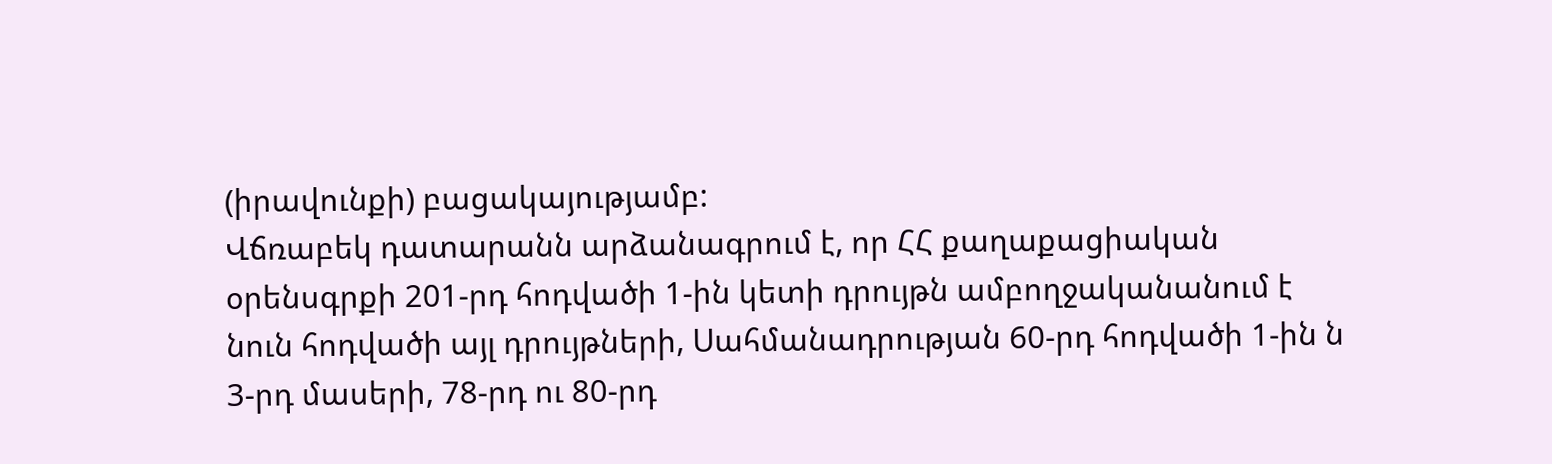(իրավունքի) բացակայությամբ:
Վճռաբեկ դատարանն արձանագրում է, որ ՀՀ քաղաքացիական օրենսգրքի 201-րդ հոդվածի 1-ին կետի դրույթն ամբողջականանում է նուն հոդվածի այլ դրույթների, Սահմանադրության 60-րդ հոդվածի 1-ին ն 3-րդ մասերի, 78-րդ ու 80-րդ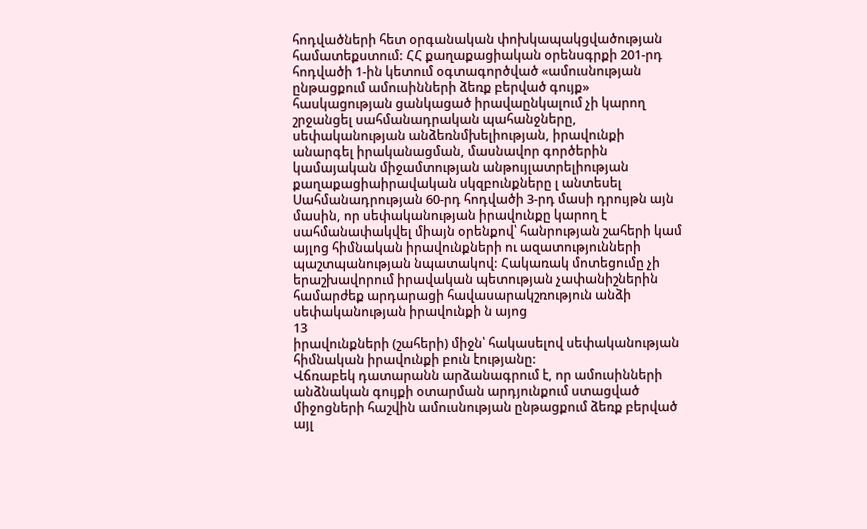հոդվածների հետ օրգանական փոխկապակցվածության համատեքստում: ՀՀ քաղաքացիական օրենսգրքի 201-րդ հոդվածի 1-ին կետում օգտագործված «ամուսնության ընթացքում ամուսինների ձեռք բերված գույք» հասկացության ցանկացած իրավաընկալում չի կարող շրջանցել սահմանադրական պահանջները, սեփականության անձեռնմխելիության, իրավունքի անարգել իրականացման, մասնավոր գործերին կամայական միջամտության անթույլատրելիության քաղաքացիաիրավական սկզբունքները լ անտեսել Սահմանադրության 60-րդ հոդվածի 3-րդ մասի դրույթն այն մասին, որ սեփականության իրավունքը կարող է սահմանափակվել միայն օրենքով՝ հանրության շահերի կամ այլոց հիմնական իրավունքների ու ազատությունների պաշտպանության նպատակով: Հակառակ մոտեցումը չի երաշխավորում իրավական պետության չափանիշներին համարժեք արդարացի հավասարակշռություն անձի սեփականության իրավունքի ն այոց
13
իրավունքների (շահերի) միջն՝ հակասելով սեփականության հիմնական իրավունքի բուն էությանը:
Վճռաբեկ դատարանն արձանագրում է, որ ամուսինների անձնական գույքի օտարման արդյունքում ստացված միջոցների հաշվին ամուսնության ընթացքում ձեռք բերված այլ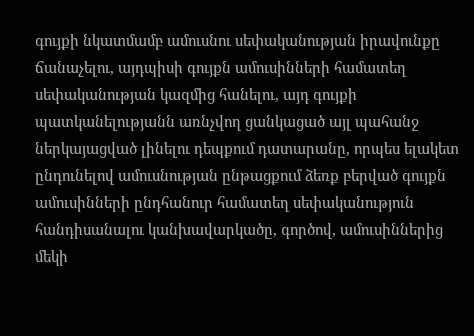գույքի նկատմամբ ամուսնու սեփականության իրավունքը ճանաչելու, այդպիսի գույքն ամուսինների համատեղ սեփականության կազմից հանելու, այդ գույքի պատկանելությանն առնչվող ցանկացած այլ պահանջ ներկայացված լինելու դեպքում դատարանը, որպես ելակետ ընդունելով ամուսնության ընթացքում ձեռք բերված գույքն ամուսինների ընդհանուր համատեղ սեփականություն հանդիսանալու կանխավարկածը, գործով, ամուսիններից մեկի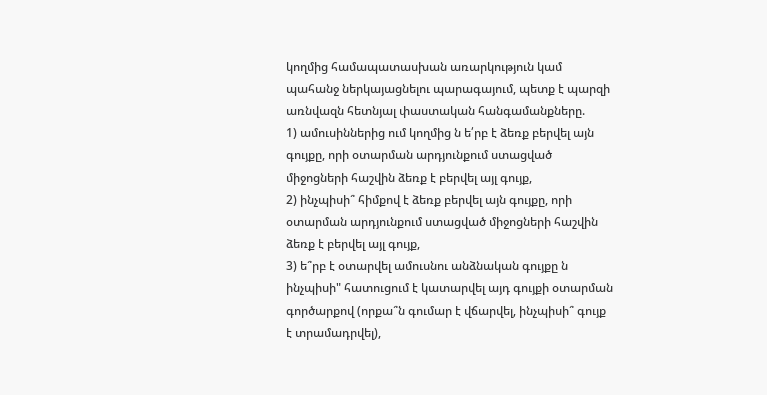կողմից համապատասխան առարկություն կամ պահանջ ներկայացնելու պարագայում, պետք է պարզի առնվազն հետնյալ փաստական հանգամանքները.
1) ամուսիններից ում կողմից ն ե՛րբ է ձեռք բերվել այն գույքը, որի օտարման արդյունքում ստացված միջոցների հաշվին ձեռք է բերվել այլ գույք,
2) ինչպիսի՞ հիմքով է ձեռք բերվել այն գույքը, որի օտարման արդյունքում ստացված միջոցների հաշվին ձեռք է բերվել այլ գույք,
3) ե՞րբ է օտարվել ամուսնու անձնական գույքը ն ինչպիսի" հատուցում է կատարվել այդ գույքի օտարման գործարքով (որքա՞ն գումար է վճարվել, ինչպիսի՞ գույք է տրամադրվել),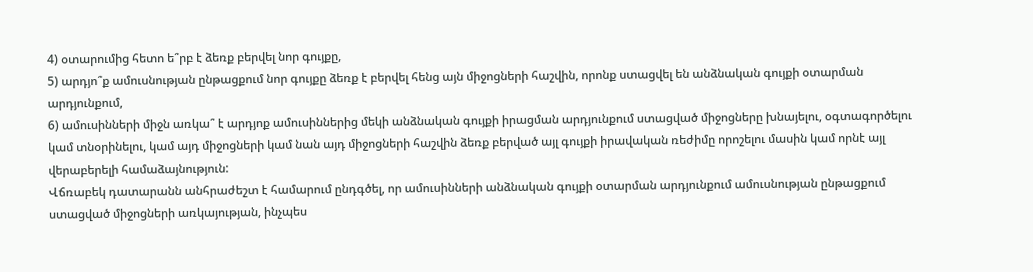4) օտարումից հետո ե՞րբ է ձեռք բերվել նոր գույքը,
5) արդյո՞ք ամուսնության ընթացքում նոր գույքը ձեռք է բերվել հենց այն միջոցների հաշվին, որոնք ստացվել են անձնական գույքի օտարման արդյունքում,
6) ամուսինների միջն առկա՞ է արդյոք ամուսիններից մեկի անձնական գույքի իրացման արդյունքում ստացված միջոցները խնայելու, օգտագործելու կամ տնօրինելու, կամ այդ միջոցների կամ նան այդ միջոցների հաշվին ձեռք բերված այլ գույքի իրավական ռեժիմը որոշելու մասին կամ որնէ այլ վերաբերելի համաձայնություն:
Վճռաբեկ դատարանն անհրաժեշտ է համարում ընդգծել, որ ամուսինների անձնական գույքի օտարման արդյունքում ամուսնության ընթացքում ստացված միջոցների առկայության, ինչպես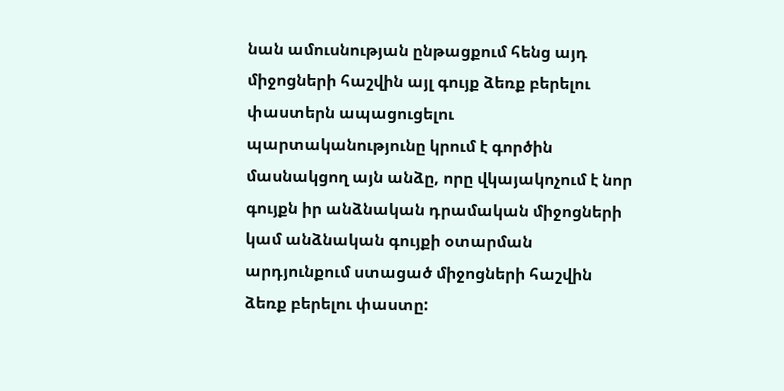նան ամուսնության ընթացքում հենց այդ միջոցների հաշվին այլ գույք ձեռք բերելու փաստերն ապացուցելու պարտականությունը կրում է գործին մասնակցող այն անձը, որը վկայակոչում է նոր գույքն իր անձնական դրամական միջոցների կամ անձնական գույքի օտարման արդյունքում ստացած միջոցների հաշվին ձեռք բերելու փաստը: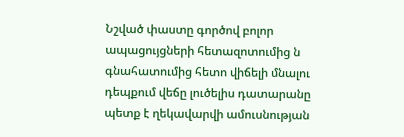Նշված փաստը գործով բոլոր ապացույցների հետազոտումից ն գնահատումից հետո վիճելի մնալու դեպքում վեճը լուծելիս դատարանը պետք է ղեկավարվի ամուսնության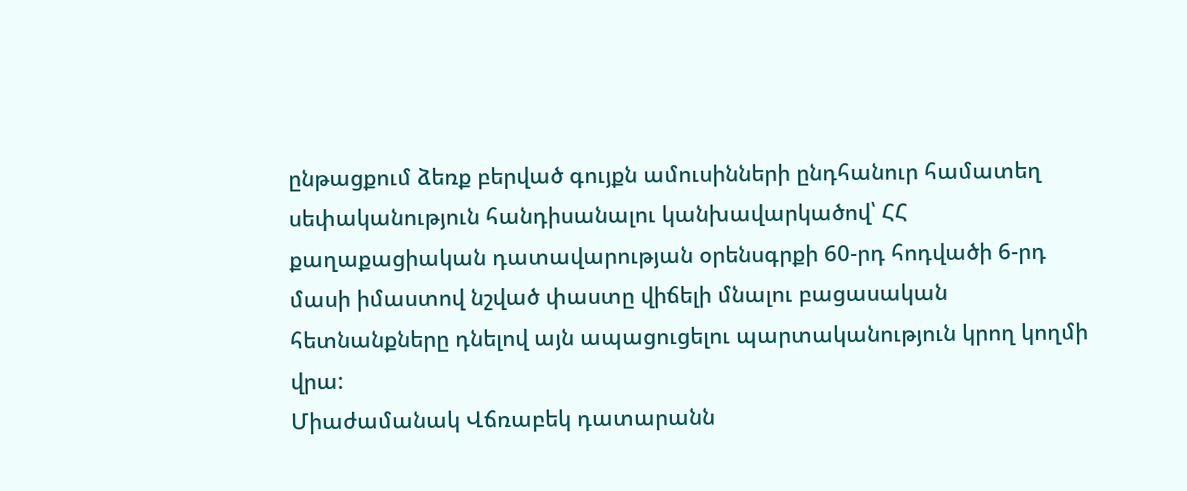ընթացքում ձեռք բերված գույքն ամուսինների ընդհանուր համատեղ սեփականություն հանդիսանալու կանխավարկածով՝ ՀՀ քաղաքացիական դատավարության օրենսգրքի 60-րդ հոդվածի 6-րդ մասի իմաստով նշված փաստը վիճելի մնալու բացասական հետնանքները դնելով այն ապացուցելու պարտականություն կրող կողմի վրա:
Միաժամանակ Վճռաբեկ դատարանն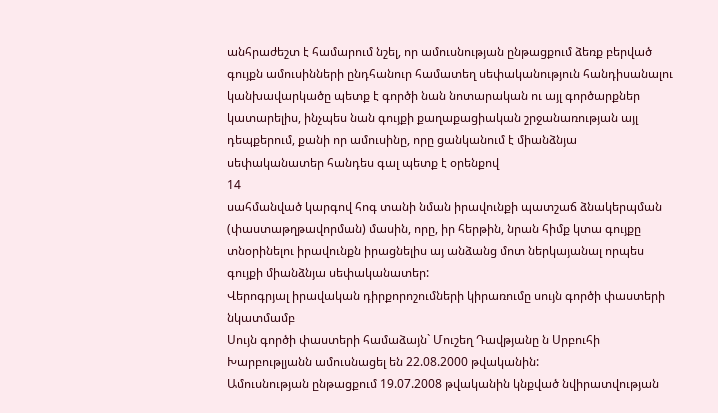անհրաժեշտ է համարում նշել, որ ամուսնության ընթացքում ձեռք բերված գույքն ամուսինների ընդհանուր համատեղ սեփականություն հանդիսանալու կանխավարկածը պետք է գործի նան նոտարական ու այլ գործարքներ կատարելիս, ինչպես նան գույքի քաղաքացիական շրջանառության այլ դեպքերում, քանի որ ամուսինը, որը ցանկանում է միանձնյա սեփականատեր հանդես գալ պետք է օրենքով
14
սահմանված կարգով հոգ տանի նման իրավունքի պատշաճ ձնակերպման (փաստաթղթավորման) մասին, որը, իր հերթին, նրան հիմք կտա գույքը տնօրինելու իրավունքն իրացնելիս այ անձանց մոտ ներկայանալ որպես գույքի միանձնյա սեփականատեր:
Վերոգրյալ իրավական դիրքորոշումների կիրառումը սույն գործի փաստերի նկատմամբ
Սույն գործի փաստերի համաձայն` Մուշեղ Դավթյանը ն Սրբուհի Խարբութլյանն ամուսնացել են 22.08.2000 թվականին:
Ամուսնության ընթացքում 19.07.2008 թվականին կնքված նվիրատվության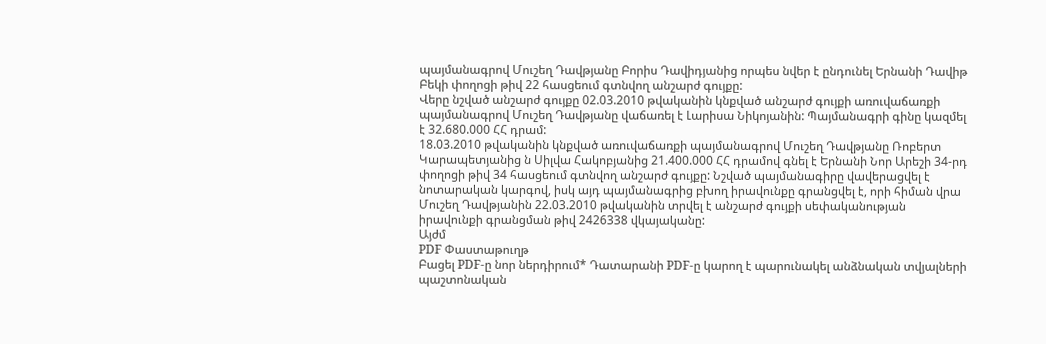պայմանագրով Մուշեղ Դավթյանը Բորիս Դավիդյանից որպես նվեր է ընդունել Երնանի Դավիթ Բեկի փողոցի թիվ 22 հասցեում գտնվող անշարժ գույքը:
Վերը նշված անշարժ գույքը 02.03.2010 թվականին կնքված անշարժ գույքի առուվաճառքի պայմանագրով Մուշեղ Դավթյանը վաճառել է Լարիսա Նիկոյանին: Պայմանագրի գինը կազմել է 32.680.000 ՀՀ դրամ:
18.03.2010 թվականին կնքված առուվաճառքի պայմանագրով Մուշեղ Դավթյանը Ռոբերտ Կարապետյանից ն Սիլվա Հակոբյանից 21.400.000 ՀՀ դրամով գնել է Երնանի Նոր Արեշի 34-րդ փողոցի թիվ 34 հասցեում գտնվող անշարժ գույքը: Նշված պայմանագիրը վավերացվել է նոտարական կարգով, իսկ այդ պայմանագրից բխող իրավունքը գրանցվել է, որի հիման վրա Մուշեղ Դավթյանին 22.03.2010 թվականին տրվել է անշարժ գույքի սեփականության իրավունքի գրանցման թիվ 2426338 վկայականը:
Այժմ
PDF Փաստաթուղթ
Բացել PDF-ը նոր ներդիրում* Դատարանի PDF-ը կարող է պարունակել անձնական տվյալների պաշտոնական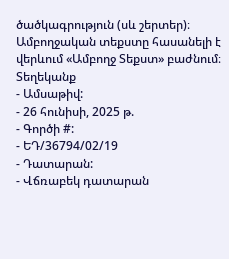ծածկագրություն (սև շերտեր)։ Ամբողջական տեքստը հասանելի է վերևում «Ամբողջ Տեքստ» բաժնում։
Տեղեկանք
- Ամսաթիվ:
- 26 հունիսի, 2025 թ.
- Գործի #:
- ԵԴ/36794/02/19
- Դատարան:
- Վճռաբեկ դատարան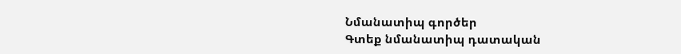Նմանատիպ գործեր
Գտեք նմանատիպ դատական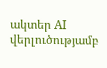ակտեր AI վերլուծությամբ